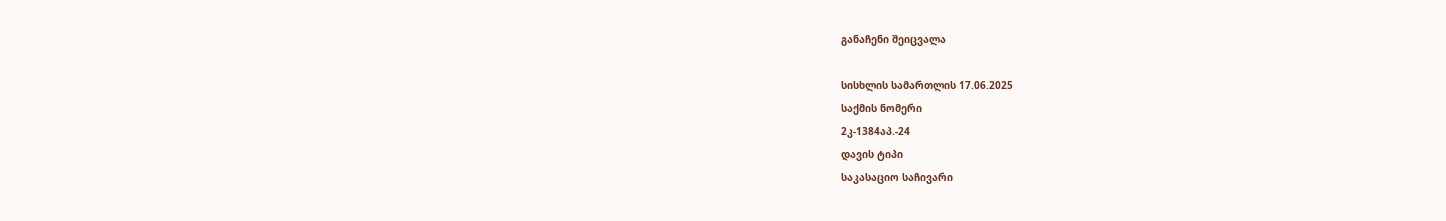განაჩენი შეიცვალა

სისხლის სამართლის 17.06.2025
საქმის ნომერი
2კ-1384აპ.-24
დავის ტიპი
საკასაციო საჩივარი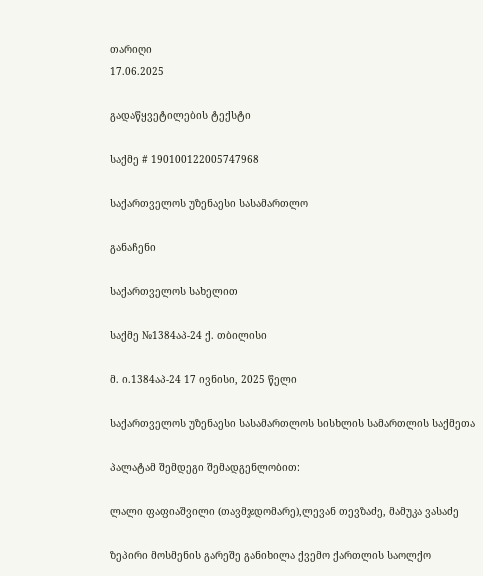თარიღი
17.06.2025

გადაწყვეტილების ტექსტი

საქმე # 190100122005747968

საქართველოს უზენაესი სასამართლო

განაჩენი

საქართველოს სახელით

საქმე №1384აპ-24 ქ. თბილისი

მ. ი.1384აპ-24 17 ივნისი, 2025 წელი

საქართველოს უზენაესი სასამართლოს სისხლის სამართლის საქმეთა

პალატამ შემდეგი შემადგენლობით:

ლალი ფაფიაშვილი (თავმჯდომარე),ლევან თევზაძე, მამუკა ვასაძე

ზეპირი მოსმენის გარეშე განიხილა ქვემო ქართლის საოლქო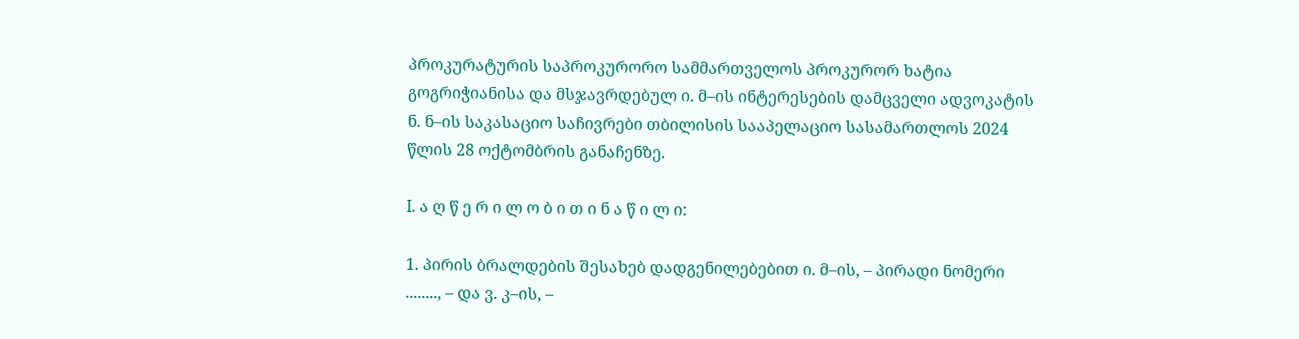პროკურატურის საპროკურორო სამმართველოს პროკურორ ხატია გოგრიჭიანისა და მსჯავრდებულ ი. მ–ის ინტერესების დამცველი ადვოკატის ნ. ნ–ის საკასაციო საჩივრები თბილისის სააპელაციო სასამართლოს 2024 წლის 28 ოქტომბრის განაჩენზე.

I. ა ღ წ ე რ ი ლ ო ბ ი თ ი ნ ა წ ი ლ ი:

1. პირის ბრალდების შესახებ დადგენილებებით ი. მ–ის, – პირადი ნომერი ........, – და ვ. კ–ის, –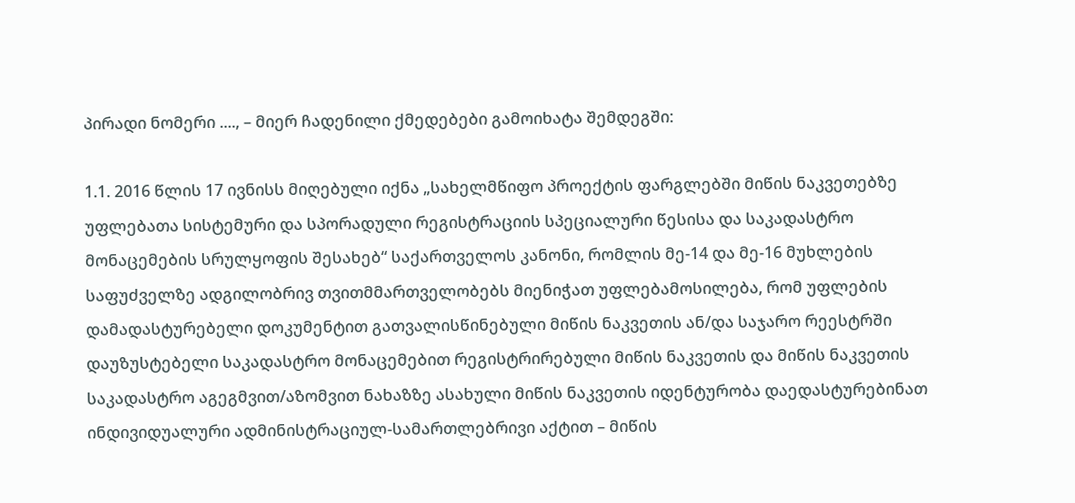პირადი ნომერი ...., – მიერ ჩადენილი ქმედებები გამოიხატა შემდეგში:

1.1. 2016 წლის 17 ივნისს მიღებული იქნა „სახელმწიფო პროექტის ფარგლებში მიწის ნაკვეთებზე უფლებათა სისტემური და სპორადული რეგისტრაციის სპეციალური წესისა და საკადასტრო მონაცემების სრულყოფის შესახებ“ საქართველოს კანონი, რომლის მე-14 და მე-16 მუხლების საფუძველზე ადგილობრივ თვითმმართველობებს მიენიჭათ უფლებამოსილება, რომ უფლების დამადასტურებელი დოკუმენტით გათვალისწინებული მიწის ნაკვეთის ან/და საჯარო რეესტრში დაუზუსტებელი საკადასტრო მონაცემებით რეგისტრირებული მიწის ნაკვეთის და მიწის ნაკვეთის საკადასტრო აგეგმვით/აზომვით ნახაზზე ასახული მიწის ნაკვეთის იდენტურობა დაედასტურებინათ ინდივიდუალური ადმინისტრაციულ-სამართლებრივი აქტით – მიწის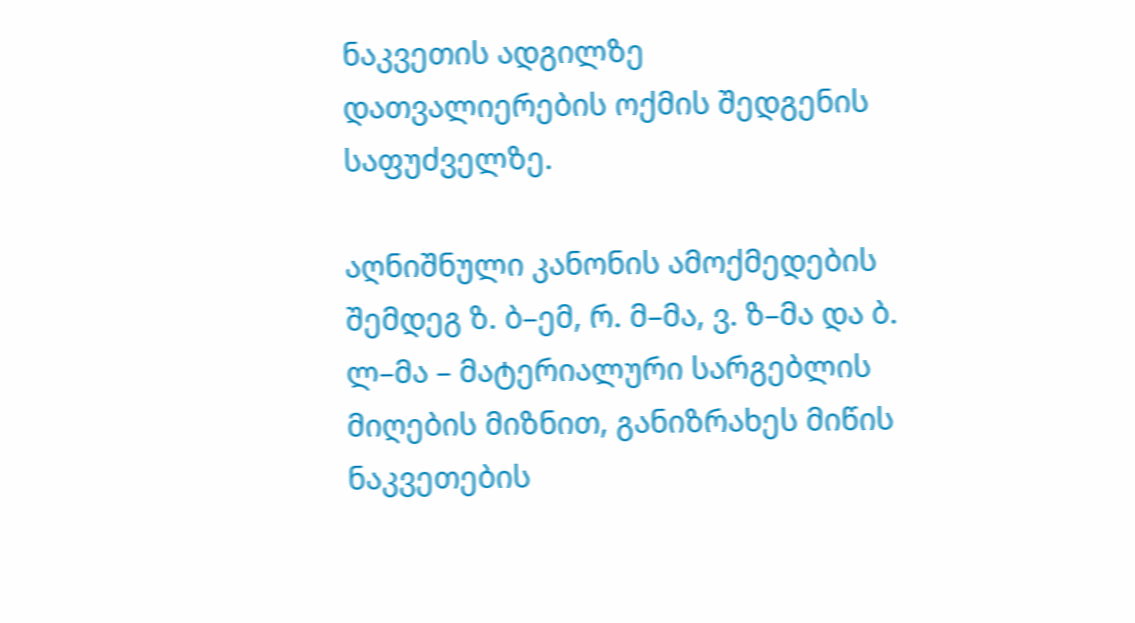ნაკვეთის ადგილზე დათვალიერების ოქმის შედგენის საფუძველზე.

აღნიშნული კანონის ამოქმედების შემდეგ ზ. ბ–ემ, რ. მ–მა, ვ. ზ–მა და ბ. ლ–მა – მატერიალური სარგებლის მიღების მიზნით, განიზრახეს მიწის ნაკვეთების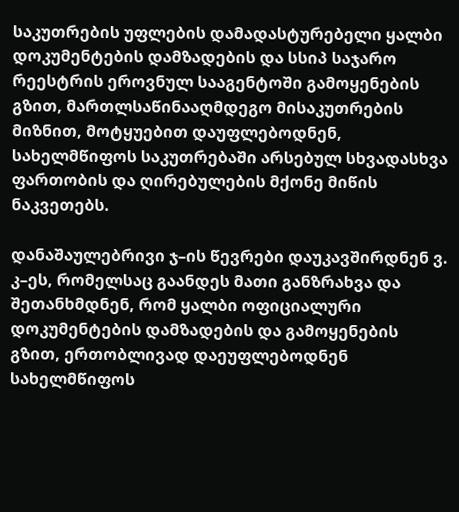საკუთრების უფლების დამადასტურებელი ყალბი დოკუმენტების დამზადების და სსიპ საჯარო რეესტრის ეროვნულ სააგენტოში გამოყენების გზით, მართლსაწინააღმდეგო მისაკუთრების მიზნით, მოტყუებით დაუფლებოდნენ, სახელმწიფოს საკუთრებაში არსებულ სხვადასხვა ფართობის და ღირებულების მქონე მიწის ნაკვეთებს.

დანაშაულებრივი ჯ–ის წევრები დაუკავშირდნენ ვ. კ–ეს, რომელსაც გაანდეს მათი განზრახვა და შეთანხმდნენ, რომ ყალბი ოფიციალური დოკუმენტების დამზადების და გამოყენების გზით, ერთობლივად დაეუფლებოდნენ სახელმწიფოს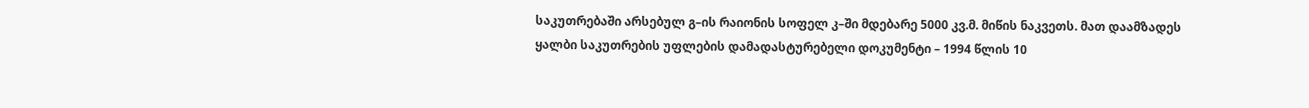საკუთრებაში არსებულ გ–ის რაიონის სოფელ კ–ში მდებარე 5000 კვ.მ. მიწის ნაკვეთს. მათ დაამზადეს ყალბი საკუთრების უფლების დამადასტურებელი დოკუმენტი – 1994 წლის 10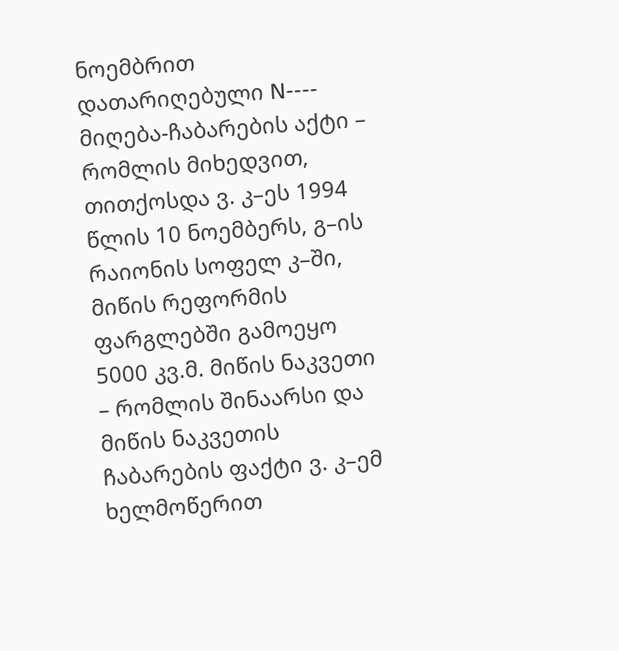ნოემბრით დათარიღებული N---- მიღება-ჩაბარების აქტი – რომლის მიხედვით, თითქოსდა ვ. კ–ეს 1994 წლის 10 ნოემბერს, გ–ის რაიონის სოფელ კ–ში, მიწის რეფორმის ფარგლებში გამოეყო 5000 კვ.მ. მიწის ნაკვეთი – რომლის შინაარსი და მიწის ნაკვეთის ჩაბარების ფაქტი ვ. კ–ემ ხელმოწერით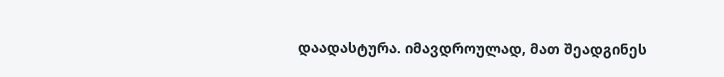დაადასტურა. იმავდროულად, მათ შეადგინეს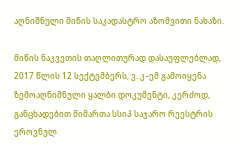აღნიშნული მიწის საკადასტრო აზომვითი ნახაზი.

მიწის ნაკვეთის თაღლითურად დასაუფლებლად, 2017 წლის 12 სექტემბერს, ვ. კ–ემ გამოიყენა ზემოაღნიშნული ყალბი დოკუმენტი, კერძოდ, განცხადებით მიმართა სსიპ საჯარო რეესტრის ეროვნულ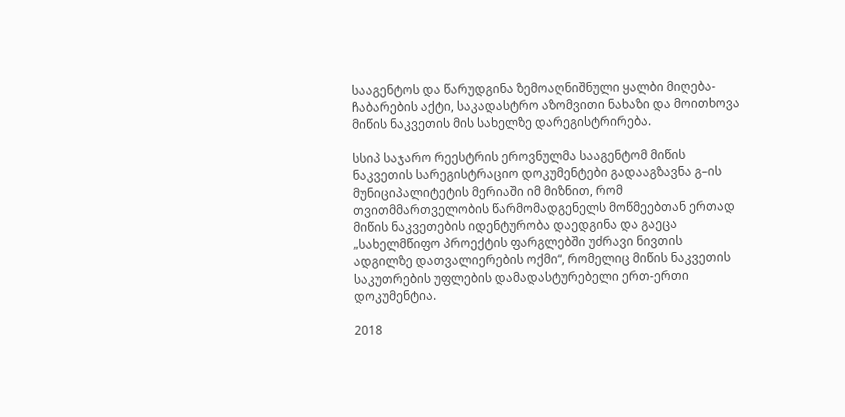სააგენტოს და წარუდგინა ზემოაღნიშნული ყალბი მიღება-ჩაბარების აქტი, საკადასტრო აზომვითი ნახაზი და მოითხოვა მიწის ნაკვეთის მის სახელზე დარეგისტრირება.

სსიპ საჯარო რეესტრის ეროვნულმა სააგენტომ მიწის ნაკვეთის სარეგისტრაციო დოკუმენტები გადააგზავნა გ–ის მუნიციპალიტეტის მერიაში იმ მიზნით, რომ თვითმმართველობის წარმომადგენელს მოწმეებთან ერთად მიწის ნაკვეთების იდენტურობა დაედგინა და გაეცა „სახელმწიფო პროექტის ფარგლებში უძრავი ნივთის ადგილზე დათვალიერების ოქმი“, რომელიც მიწის ნაკვეთის საკუთრების უფლების დამადასტურებელი ერთ-ერთი დოკუმენტია.

2018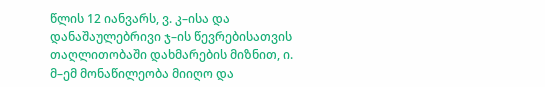წლის 12 იანვარს, ვ. კ–ისა და დანაშაულებრივი ჯ–ის წევრებისათვის თაღლითობაში დახმარების მიზნით, ი. მ–ემ მონაწილეობა მიიღო და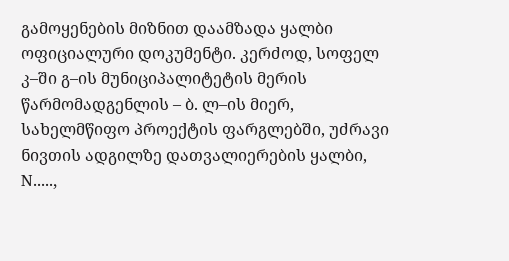გამოყენების მიზნით დაამზადა ყალბი ოფიციალური დოკუმენტი. კერძოდ, სოფელ კ–ში გ–ის მუნიციპალიტეტის მერის წარმომადგენლის – ბ. ლ–ის მიერ, სახელმწიფო პროექტის ფარგლებში, უძრავი ნივთის ადგილზე დათვალიერების ყალბი, N.....,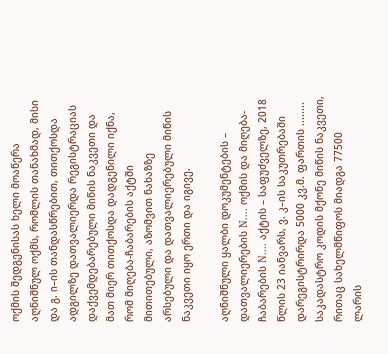ოქმის შედგენისას ხელი მოაწერა აღნიშნულ ოქმს, რომლის თანახმად, მისი და გ. ი–ის თანდასწრებით, თითქოსდა ადგილზე დათვალიერდა რეგისტრაციას დაქვემდებარებული მიწის ნაკვეთი და მათ მიერ თითქოსდა დადგენილი იქნა, რომ მიღება-ჩაბარების აქტში მითითებული, აზომვით ნახაზზე არსებული და დათვალიერებული მიწის ნაკვეთი იყო ერთი და იგივე.

აღნიშნული ყალბი დოკუმენტების – დათვალიერების N.... ოქმის და მიღება-ჩაბარების N.... აქტის – საფუძველზე, 2018 წლის 23 იანვარს, ვ. კ–ის საკუთრებაში დარეგისტრირდა 5000 კვ.მ. ფართის ........ საკადასტრო კოდის მქონე მიწის ნაკვეთი, რითაც სახელმწიფოს მიადგა 77500 ლარის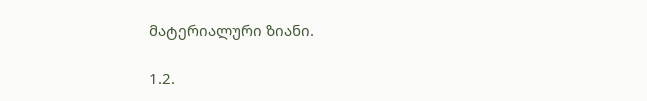მატერიალური ზიანი.

1.2.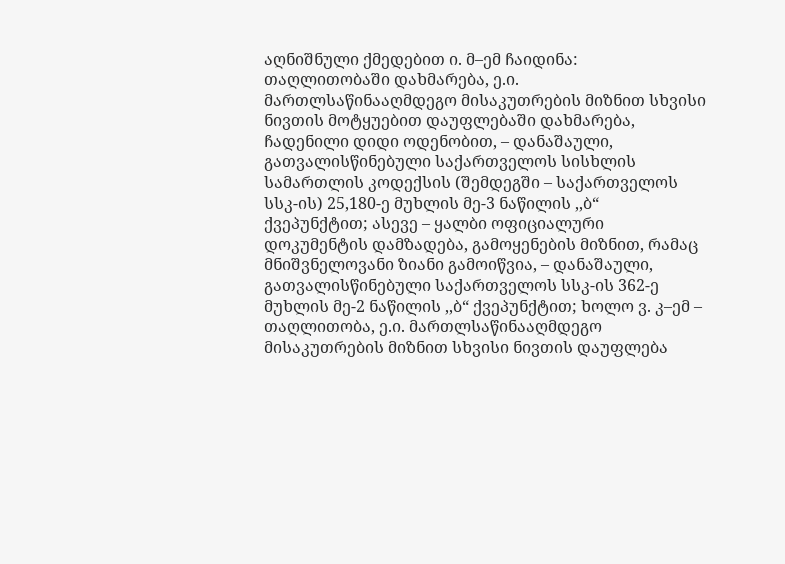აღნიშნული ქმედებით ი. მ–ემ ჩაიდინა: თაღლითობაში დახმარება, ე.ი. მართლსაწინააღმდეგო მისაკუთრების მიზნით სხვისი ნივთის მოტყუებით დაუფლებაში დახმარება, ჩადენილი დიდი ოდენობით, – დანაშაული, გათვალისწინებული საქართველოს სისხლის სამართლის კოდექსის (შემდეგში – საქართველოს სსკ-ის) 25,180-ე მუხლის მე-3 ნაწილის ,,ბ“ ქვეპუნქტით; ასევე – ყალბი ოფიციალური დოკუმენტის დამზადება, გამოყენების მიზნით, რამაც მნიშვნელოვანი ზიანი გამოიწვია, – დანაშაული, გათვალისწინებული საქართველოს სსკ-ის 362-ე მუხლის მე-2 ნაწილის ,,ბ“ ქვეპუნქტით; ხოლო ვ. კ–ემ – თაღლითობა, ე.ი. მართლსაწინააღმდეგო მისაკუთრების მიზნით სხვისი ნივთის დაუფლება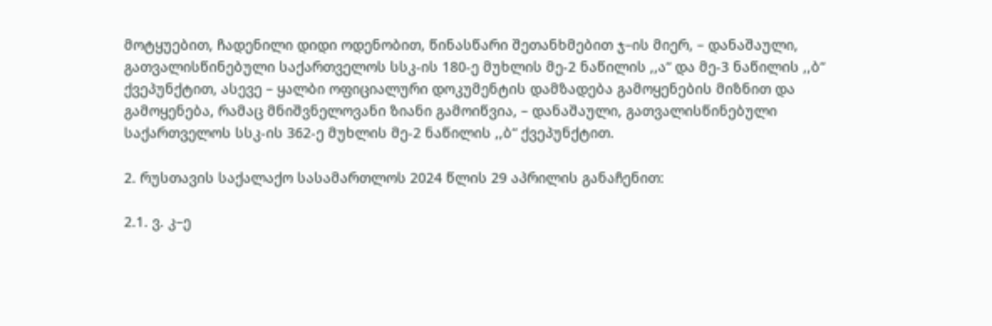მოტყუებით, ჩადენილი დიდი ოდენობით, წინასწარი შეთანხმებით ჯ–ის მიერ, – დანაშაული, გათვალისწინებული საქართველოს სსკ-ის 180-ე მუხლის მე-2 ნაწილის ,,ა“ და მე-3 ნაწილის ,,ბ“ ქვეპუნქტით, ასევე – ყალბი ოფიციალური დოკუმენტის დამზადება გამოყენების მიზნით და გამოყენება, რამაც მნიშვნელოვანი ზიანი გამოიწვია, – დანაშაული, გათვალისწინებული საქართველოს სსკ-ის 362-ე მუხლის მე-2 ნაწილის ,,ბ“ ქვეპუნქტით.

2. რუსთავის საქალაქო სასამართლოს 2024 წლის 29 აპრილის განაჩენით:

2.1. ვ. კ–ე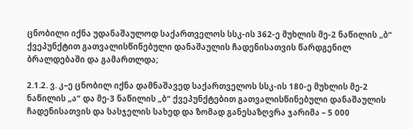ცნობილი იქნა უდანაშაულოდ საქართველოს სსკ-ის 362-ე მუხლის მე-2 ნაწილის ,,ბ“ ქვეპუნქტით გათვალისწინებული დანაშაულის ჩადენისათვის წარდგენილ ბრალდებაში და გამართლდა;

2.1.2. ვ. კ–ე ცნობილ იქნა დამნაშავედ საქართველოს სსკ-ის 180-ე მუხლის მე-2 ნაწილის „ა“ და მე-3 ნაწილის „ბ“ ქვეპუნქტებით გათვალისწინებული დანაშაულის ჩადენისათვის და სასჯელის სახედ და ზომად განესაზღვრა ჯარიმა – 5 000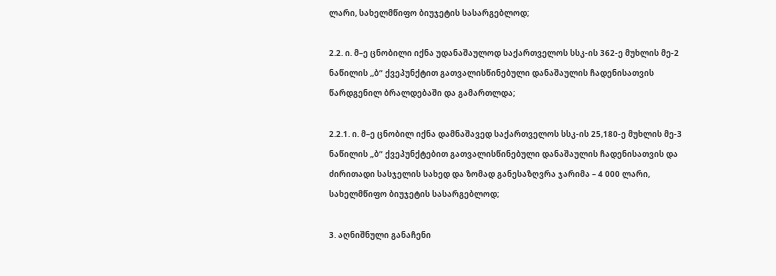ლარი, სახელმწიფო ბიუჯეტის სასარგებლოდ;

2.2. ი. მ–ე ცნობილი იქნა უდანაშაულოდ საქართველოს სსკ-ის 362-ე მუხლის მე-2 ნაწილის ,,ბ“ ქვეპუნქტით გათვალისწინებული დანაშაულის ჩადენისათვის წარდგენილ ბრალდებაში და გამართლდა;

2.2.1. ი. მ–ე ცნობილ იქნა დამნაშავედ საქართველოს სსკ-ის 25,180-ე მუხლის მე-3 ნაწილის „ბ“ ქვეპუნქტებით გათვალისწინებული დანაშაულის ჩადენისათვის და ძირითადი სასჯელის სახედ და ზომად განესაზღვრა ჯარიმა – 4 000 ლარი, სახელმწიფო ბიუჯეტის სასარგებლოდ;

3. აღნიშნული განაჩენი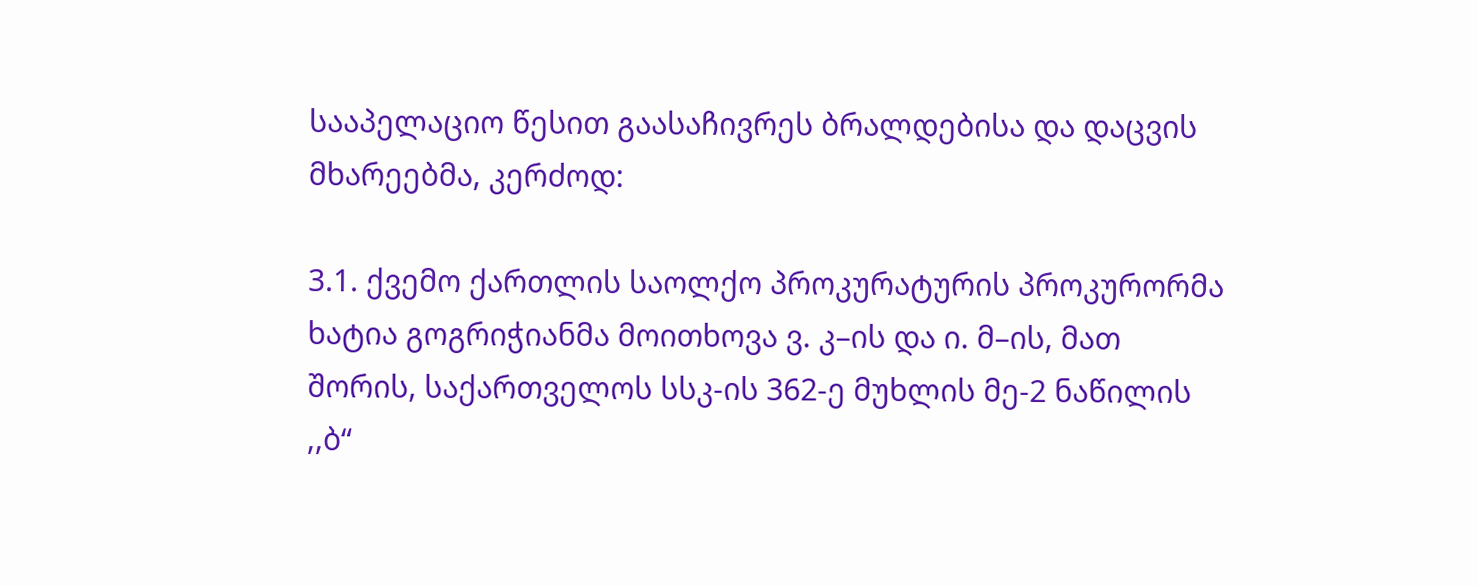სააპელაციო წესით გაასაჩივრეს ბრალდებისა და დაცვის მხარეებმა, კერძოდ:

3.1. ქვემო ქართლის საოლქო პროკურატურის პროკურორმა ხატია გოგრიჭიანმა მოითხოვა ვ. კ–ის და ი. მ–ის, მათ შორის, საქართველოს სსკ-ის 362-ე მუხლის მე-2 ნაწილის ,,ბ“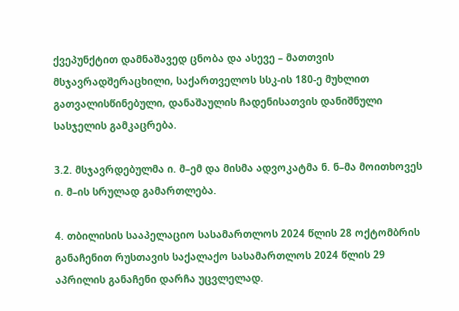ქვეპუნქტით დამნაშავედ ცნობა და ასევე – მათთვის მსჯავრადშერაცხილი, საქართველოს სსკ-ის 180-ე მუხლით გათვალისწინებული, დანაშაულის ჩადენისათვის დანიშნული სასჯელის გამკაცრება.

3.2. მსჯავრდებულმა ი. მ–ემ და მისმა ადვოკატმა ნ. ნ–მა მოითხოვეს ი. მ–ის სრულად გამართლება.

4. თბილისის სააპელაციო სასამართლოს 2024 წლის 28 ოქტომბრის განაჩენით რუსთავის საქალაქო სასამართლოს 2024 წლის 29 აპრილის განაჩენი დარჩა უცვლელად.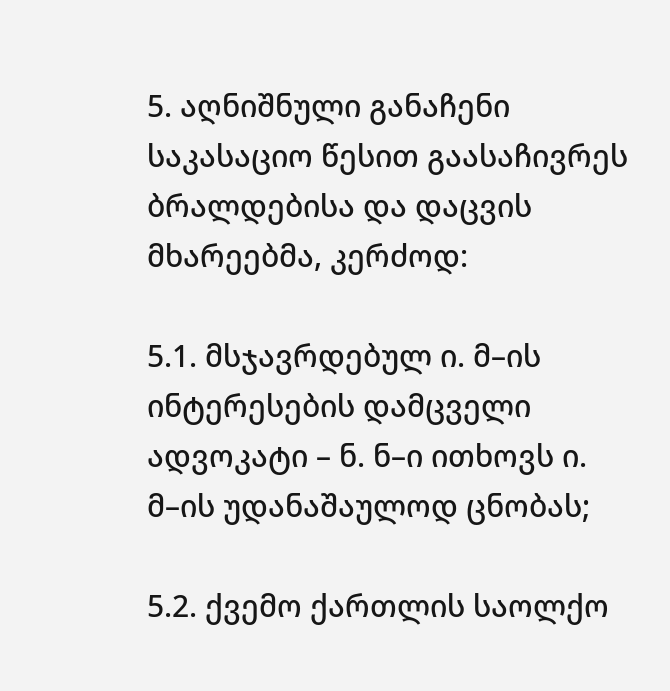5. აღნიშნული განაჩენი საკასაციო წესით გაასაჩივრეს ბრალდებისა და დაცვის მხარეებმა, კერძოდ:

5.1. მსჯავრდებულ ი. მ–ის ინტერესების დამცველი ადვოკატი – ნ. ნ–ი ითხოვს ი. მ–ის უდანაშაულოდ ცნობას;

5.2. ქვემო ქართლის საოლქო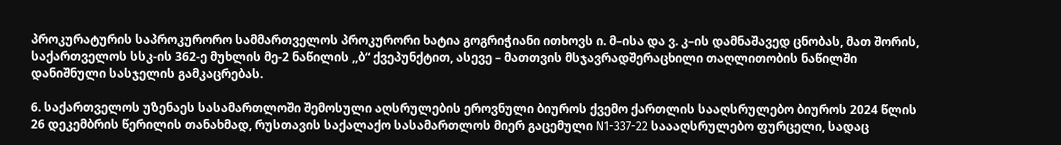პროკურატურის საპროკურორო სამმართველოს პროკურორი ხატია გოგრიჭიანი ითხოვს ი. მ–ისა და ვ. კ–ის დამნაშავედ ცნობას, მათ შორის, საქართველოს სსკ-ის 362-ე მუხლის მე-2 ნაწილის ,,ბ“ ქვეპუნქტით, ასევე – მათთვის მსჯავრადშერაცხილი თაღლითობის ნაწილში დანიშნული სასჯელის გამკაცრებას.

6. საქართველოს უზენაეს სასამართლოში შემოსული აღსრულების ეროვნული ბიუროს ქვემო ქართლის სააღსრულებო ბიუროს 2024 წლის 26 დეკემბრის წერილის თანახმად, რუსთავის საქალაქო სასამართლოს მიერ გაცემული N1-337-22 საააღსრულებო ფურცელი, სადაც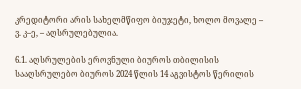კრედიტორი არის სახელმწიფო ბიუჯეტი, ხოლო მოვალე – ვ. კ–ე, – აღსრულებულია.

6.1. აღსრულების ეროვნული ბიუროს თბილისის სააღსრულებო ბიუროს 2024 წლის 14 აგვისტოს წერილის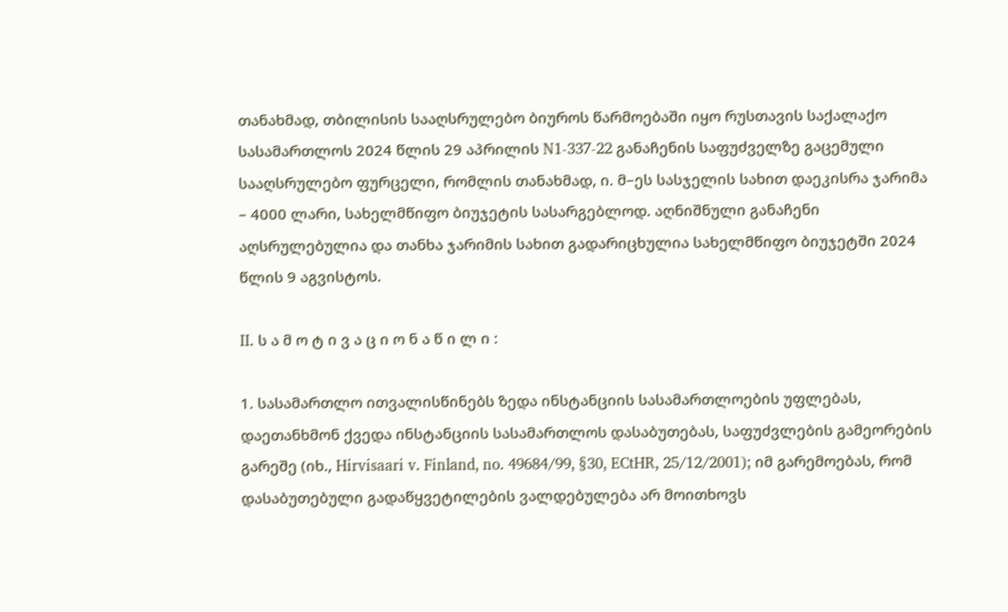თანახმად, თბილისის სააღსრულებო ბიუროს წარმოებაში იყო რუსთავის საქალაქო სასამართლოს 2024 წლის 29 აპრილის N1-337-22 განაჩენის საფუძველზე გაცემული სააღსრულებო ფურცელი, რომლის თანახმად, ი. მ–ეს სასჯელის სახით დაეკისრა ჯარიმა – 4000 ლარი, სახელმწიფო ბიუჯეტის სასარგებლოდ. აღნიშნული განაჩენი აღსრულებულია და თანხა ჯარიმის სახით გადარიცხულია სახელმწიფო ბიუჯეტში 2024 წლის 9 აგვისტოს.

II. ს ა მ ო ტ ი ვ ა ც ი ო ნ ა წ ი ლ ი :

1. სასამართლო ითვალისწინებს ზედა ინსტანციის სასამართლოების უფლებას, დაეთანხმონ ქვედა ინსტანციის სასამართლოს დასაბუთებას, საფუძვლების გამეორების გარეშე (იხ., Hirvisaari v. Finland, no. 49684/99, §30, ECtHR, 25/12/2001); იმ გარემოებას, რომ დასაბუთებული გადაწყვეტილების ვალდებულება არ მოითხოვს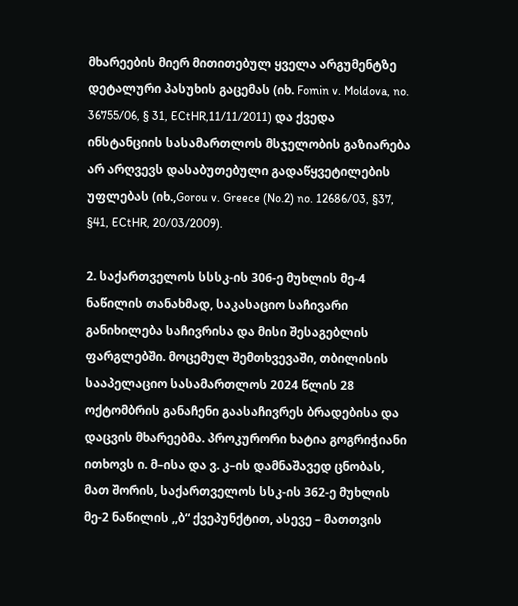მხარეების მიერ მითითებულ ყველა არგუმენტზე დეტალური პასუხის გაცემას (იხ. Fomin v. Moldova, no. 36755/06, § 31, ECtHR,11/11/2011) და ქვედა ინსტანციის სასამართლოს მსჯელობის გაზიარება არ არღვევს დასაბუთებული გადაწყვეტილების უფლებას (იხ.,Gorou v. Greece (No.2) no. 12686/03, §37, §41, ECtHR, 20/03/2009).

2. საქართველოს სსსკ-ის 306-ე მუხლის მე-4 ნაწილის თანახმად, საკასაციო საჩივარი განიხილება საჩივრისა და მისი შესაგებლის ფარგლებში. მოცემულ შემთხვევაში, თბილისის სააპელაციო სასამართლოს 2024 წლის 28 ოქტომბრის განაჩენი გაასაჩივრეს ბრადებისა და დაცვის მხარეებმა. პროკურორი ხატია გოგრიჭიანი ითხოვს ი. მ–ისა და ვ. კ–ის დამნაშავედ ცნობას, მათ შორის, საქართველოს სსკ-ის 362-ე მუხლის მე-2 ნაწილის ,,ბ“ ქვეპუნქტით, ასევე – მათთვის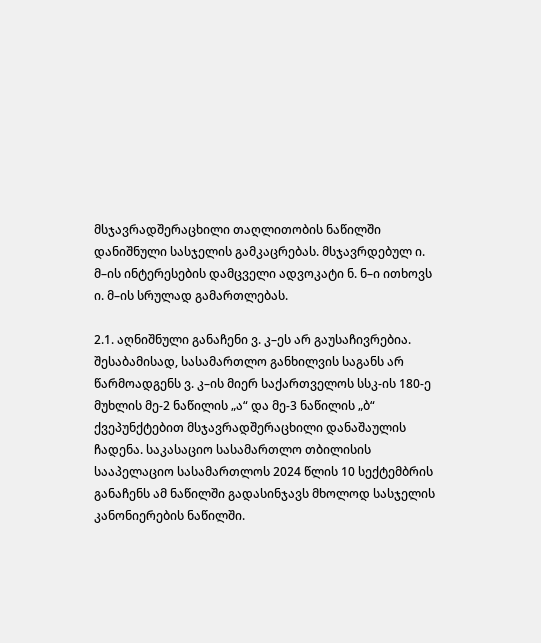მსჯავრადშერაცხილი თაღლითობის ნაწილში დანიშნული სასჯელის გამკაცრებას. მსჯავრდებულ ი. მ–ის ინტერესების დამცველი ადვოკატი ნ. ნ–ი ითხოვს ი. მ–ის სრულად გამართლებას.

2.1. აღნიშნული განაჩენი ვ. კ–ეს არ გაუსაჩივრებია. შესაბამისად, სასამართლო განხილვის საგანს არ წარმოადგენს ვ. კ–ის მიერ საქართველოს სსკ-ის 180-ე მუხლის მე-2 ნაწილის „ა“ და მე-3 ნაწილის „ბ“ ქვეპუნქტებით მსჯავრადშერაცხილი დანაშაულის ჩადენა. საკასაციო სასამართლო თბილისის სააპელაციო სასამართლოს 2024 წლის 10 სექტემბრის განაჩენს ამ ნაწილში გადასინჯავს მხოლოდ სასჯელის კანონიერების ნაწილში.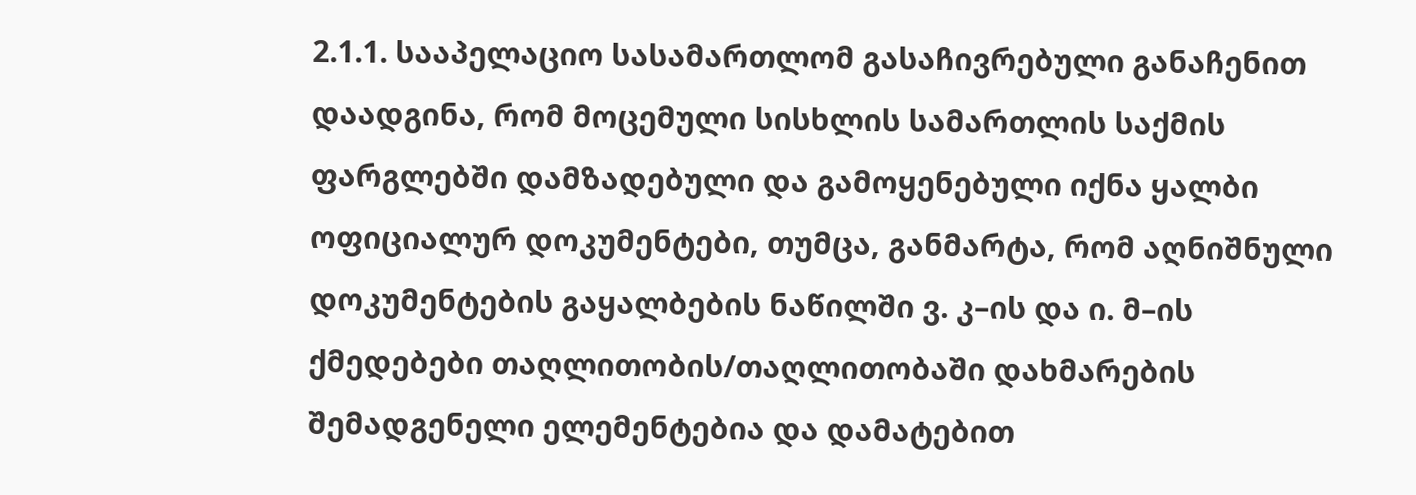2.1.1. სააპელაციო სასამართლომ გასაჩივრებული განაჩენით დაადგინა, რომ მოცემული სისხლის სამართლის საქმის ფარგლებში დამზადებული და გამოყენებული იქნა ყალბი ოფიციალურ დოკუმენტები, თუმცა, განმარტა, რომ აღნიშნული დოკუმენტების გაყალბების ნაწილში ვ. კ–ის და ი. მ–ის ქმედებები თაღლითობის/თაღლითობაში დახმარების შემადგენელი ელემენტებია და დამატებით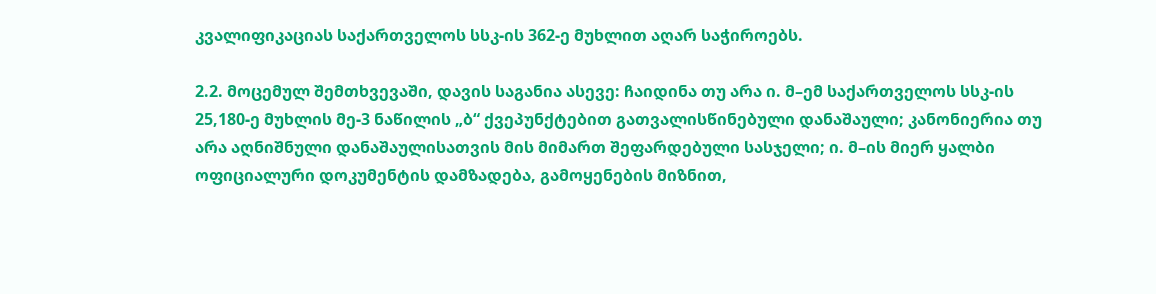კვალიფიკაციას საქართველოს სსკ-ის 362-ე მუხლით აღარ საჭიროებს.

2.2. მოცემულ შემთხვევაში, დავის საგანია ასევე: ჩაიდინა თუ არა ი. მ–ემ საქართველოს სსკ-ის 25,180-ე მუხლის მე-3 ნაწილის „ბ“ ქვეპუნქტებით გათვალისწინებული დანაშაული; კანონიერია თუ არა აღნიშნული დანაშაულისათვის მის მიმართ შეფარდებული სასჯელი; ი. მ–ის მიერ ყალბი ოფიციალური დოკუმენტის დამზადება, გამოყენების მიზნით,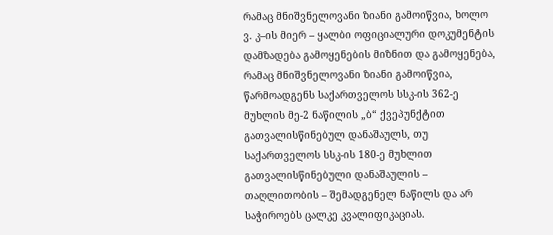რამაც მნიშვნელოვანი ზიანი გამოიწვია, ხოლო ვ. კ–ის მიერ – ყალბი ოფიციალური დოკუმენტის დამზადება გამოყენების მიზნით და გამოყენება, რამაც მნიშვნელოვანი ზიანი გამოიწვია, წარმოადგენს საქართველოს სსკ-ის 362-ე მუხლის მე-2 ნაწილის „ბ“ ქვეპუნქტით გათვალისწინებულ დანაშაულს, თუ საქართველოს სსკ-ის 180-ე მუხლით გათვალისწინებული დანაშაულის – თაღლითობის – შემადგენელ ნაწილს და არ საჭიროებს ცალკე კვალიფიკაციას.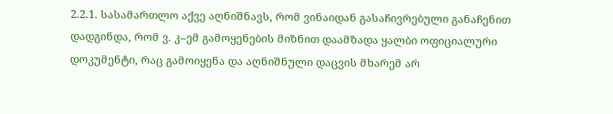2.2.1. სასამართლო აქვე აღნიშნავს, რომ ვინაიდან გასაჩივრებული განაჩენით დადგინდა, რომ ვ. კ–ემ გამოყენების მიზნით დაამზადა ყალბი ოფიციალური დოკუმენტი, რაც გამოიყენა და აღნიშნული დაცვის მხარემ არ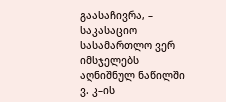გაასაჩივრა, – საკასაციო სასამართლო ვერ იმსჯელებს აღნიშნულ ნაწილში ვ. კ–ის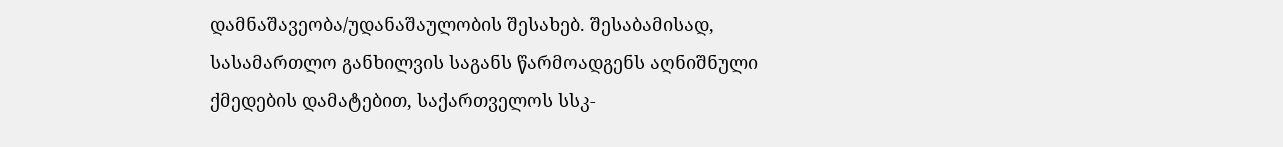დამნაშავეობა/უდანაშაულობის შესახებ. შესაბამისად, სასამართლო განხილვის საგანს წარმოადგენს აღნიშნული ქმედების დამატებით, საქართველოს სსკ-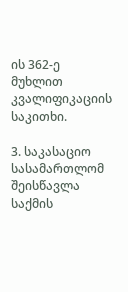ის 362-ე მუხლით კვალიფიკაციის საკითხი.

3. საკასაციო სასამართლომ შეისწავლა საქმის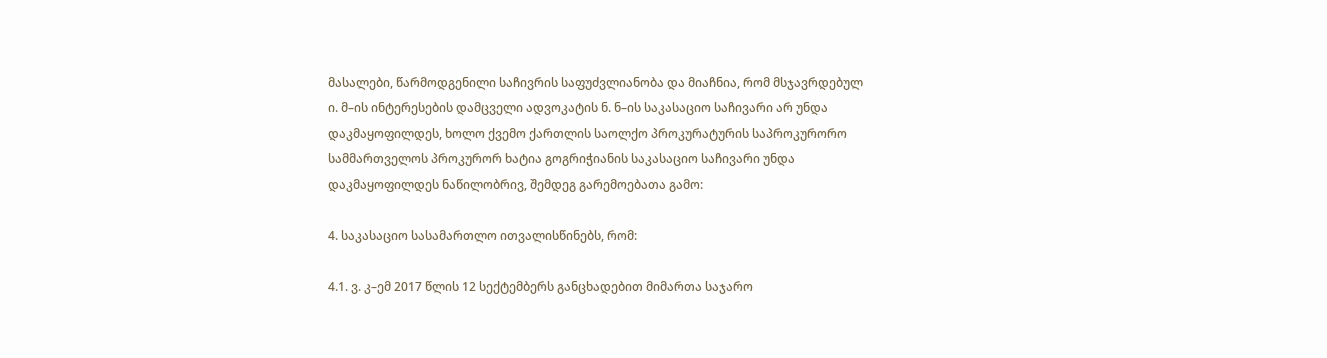მასალები, წარმოდგენილი საჩივრის საფუძვლიანობა და მიაჩნია, რომ მსჯავრდებულ ი. მ–ის ინტერესების დამცველი ადვოკატის ნ. ნ–ის საკასაციო საჩივარი არ უნდა დაკმაყოფილდეს, ხოლო ქვემო ქართლის საოლქო პროკურატურის საპროკურორო სამმართველოს პროკურორ ხატია გოგრიჭიანის საკასაციო საჩივარი უნდა დაკმაყოფილდეს ნაწილობრივ, შემდეგ გარემოებათა გამო:

4. საკასაციო სასამართლო ითვალისწინებს, რომ:

4.1. ვ. კ–ემ 2017 წლის 12 სექტემბერს განცხადებით მიმართა საჯარო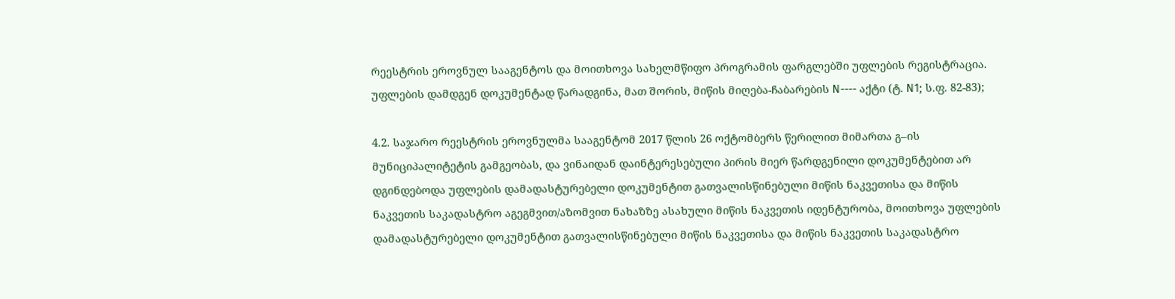რეესტრის ეროვნულ სააგენტოს და მოითხოვა სახელმწიფო პროგრამის ფარგლებში უფლების რეგისტრაცია. უფლების დამდგენ დოკუმენტად წარადგინა, მათ შორის, მიწის მიღება-ჩაბარების N---- აქტი (ტ. N1; ს.ფ. 82-83);

4.2. საჯარო რეესტრის ეროვნულმა სააგენტომ 2017 წლის 26 ოქტომბერს წერილით მიმართა გ–ის მუნიციპალიტეტის გამგეობას, და ვინაიდან დაინტერესებული პირის მიერ წარდგენილი დოკუმენტებით არ დგინდებოდა უფლების დამადასტურებელი დოკუმენტით გათვალისწინებული მიწის ნაკვეთისა და მიწის ნაკვეთის საკადასტრო აგეგმვით/აზომვით ნახაზზე ასახული მიწის ნაკვეთის იდენტურობა, მოითხოვა უფლების დამადასტურებელი დოკუმენტით გათვალისწინებული მიწის ნაკვეთისა და მიწის ნაკვეთის საკადასტრო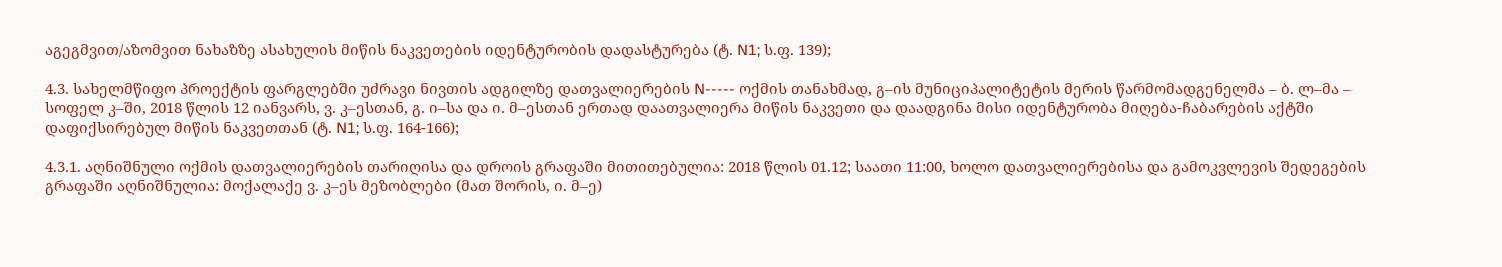აგეგმვით/აზომვით ნახაზზე ასახულის მიწის ნაკვეთების იდენტურობის დადასტურება (ტ. N1; ს.ფ. 139);

4.3. სახელმწიფო პროექტის ფარგლებში უძრავი ნივთის ადგილზე დათვალიერების N----- ოქმის თანახმად, გ–ის მუნიციპალიტეტის მერის წარმომადგენელმა – ბ. ლ–მა – სოფელ კ–ში, 2018 წლის 12 იანვარს, ვ. კ–ესთან, გ. ი–სა და ი. მ–ესთან ერთად დაათვალიერა მიწის ნაკვეთი და დაადგინა მისი იდენტურობა მიღება-ჩაბარების აქტში დაფიქსირებულ მიწის ნაკვეთთან (ტ. N1; ს.ფ. 164-166);

4.3.1. აღნიშნული ოქმის დათვალიერების თარიღისა და დროის გრაფაში მითითებულია: 2018 წლის 01.12; საათი 11:00, ხოლო დათვალიერებისა და გამოკვლევის შედეგების გრაფაში აღნიშნულია: მოქალაქე ვ. კ–ეს მეზობლები (მათ შორის, ი. მ–ე)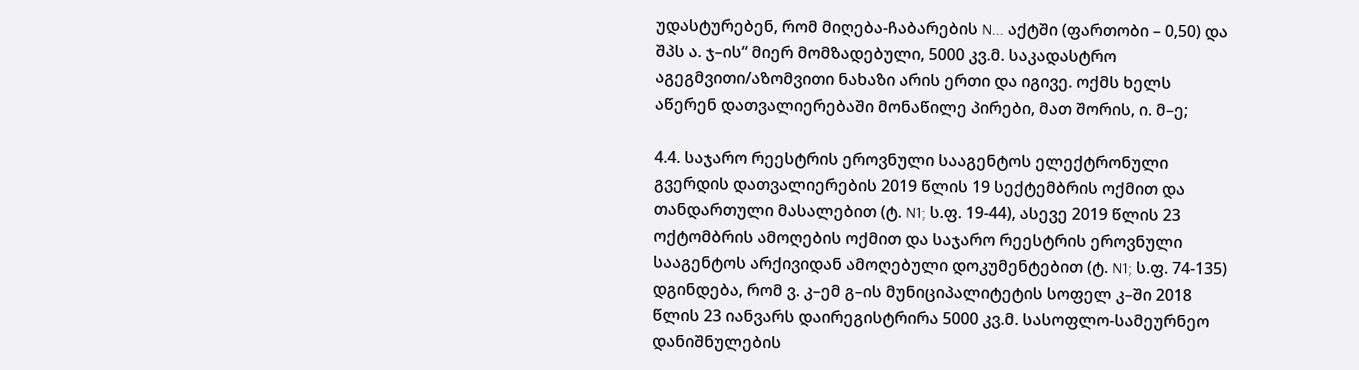უდასტურებენ, რომ მიღება-ჩაბარების N... აქტში (ფართობი – 0,50) და შპს ა. ჯ–ის“ მიერ მომზადებული, 5000 კვ.მ. საკადასტრო აგეგმვითი/აზომვითი ნახაზი არის ერთი და იგივე. ოქმს ხელს აწერენ დათვალიერებაში მონაწილე პირები, მათ შორის, ი. მ–ე;

4.4. საჯარო რეესტრის ეროვნული სააგენტოს ელექტრონული გვერდის დათვალიერების 2019 წლის 19 სექტემბრის ოქმით და თანდართული მასალებით (ტ. N1; ს.ფ. 19-44), ასევე 2019 წლის 23 ოქტომბრის ამოღების ოქმით და საჯარო რეესტრის ეროვნული სააგენტოს არქივიდან ამოღებული დოკუმენტებით (ტ. N1; ს.ფ. 74-135) დგინდება, რომ ვ. კ–ემ გ–ის მუნიციპალიტეტის სოფელ კ–ში 2018 წლის 23 იანვარს დაირეგისტრირა 5000 კვ.მ. სასოფლო-სამეურნეო დანიშნულების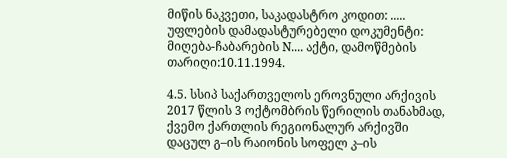მიწის ნაკვეთი, საკადასტრო კოდით: ..... უფლების დამადასტურებელი დოკუმენტი: მიღება-ჩაბარების N.... აქტი, დამოწმების თარიღი:10.11.1994.

4.5. სსიპ საქართველოს ეროვნული არქივის 2017 წლის 3 ოქტომბრის წერილის თანახმად, ქვემო ქართლის რეგიონალურ არქივში დაცულ გ–ის რაიონის სოფელ კ–ის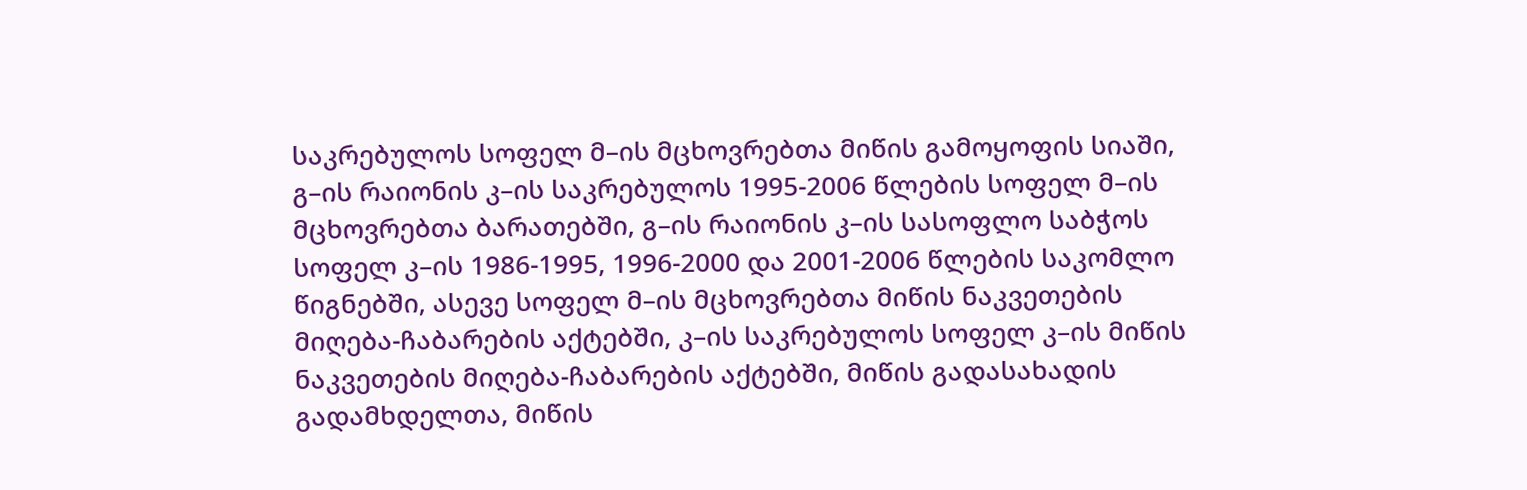საკრებულოს სოფელ მ–ის მცხოვრებთა მიწის გამოყოფის სიაში, გ–ის რაიონის კ–ის საკრებულოს 1995-2006 წლების სოფელ მ–ის მცხოვრებთა ბარათებში, გ–ის რაიონის კ–ის სასოფლო საბჭოს სოფელ კ–ის 1986-1995, 1996-2000 და 2001-2006 წლების საკომლო წიგნებში, ასევე სოფელ მ–ის მცხოვრებთა მიწის ნაკვეთების მიღება-ჩაბარების აქტებში, კ–ის საკრებულოს სოფელ კ–ის მიწის ნაკვეთების მიღება-ჩაბარების აქტებში, მიწის გადასახადის გადამხდელთა, მიწის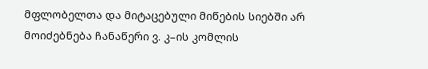მფლობელთა და მიტაცებული მიწების სიებში არ მოიძებნება ჩანაწერი ვ. კ–ის კომლის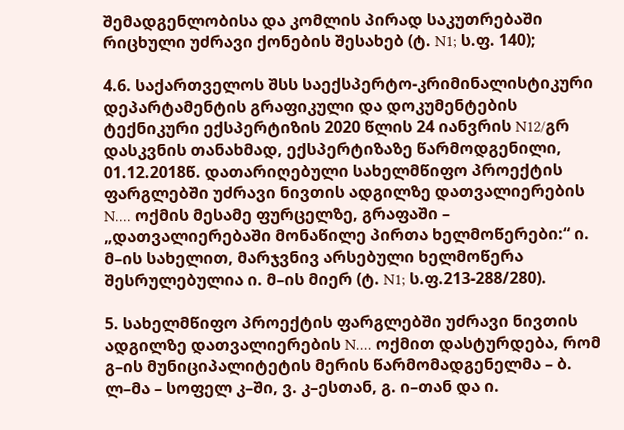შემადგენლობისა და კომლის პირად საკუთრებაში რიცხული უძრავი ქონების შესახებ (ტ. N1; ს.ფ. 140);

4.6. საქართველოს შსს საექსპერტო-კრიმინალისტიკური დეპარტამენტის გრაფიკული და დოკუმენტების ტექნიკური ექსპერტიზის 2020 წლის 24 იანვრის N12/გრ დასკვნის თანახმად, ექსპერტიზაზე წარმოდგენილი, 01.12.2018წ. დათარიღებული სახელმწიფო პროექტის ფარგლებში უძრავი ნივთის ადგილზე დათვალიერების N.... ოქმის მესამე ფურცელზე, გრაფაში – „დათვალიერებაში მონაწილე პირთა ხელმოწერები:“ ი. მ–ის სახელით, მარჯვნივ არსებული ხელმოწერა შესრულებულია ი. მ–ის მიერ (ტ. N1; ს.ფ.213-288/280).

5. სახელმწიფო პროექტის ფარგლებში უძრავი ნივთის ადგილზე დათვალიერების N.... ოქმით დასტურდება, რომ გ–ის მუნიციპალიტეტის მერის წარმომადგენელმა – ბ. ლ–მა – სოფელ კ–ში, ვ. კ–ესთან, გ. ი–თან და ი.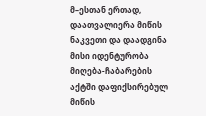მ–ესთან ერთად, დაათვალიერა მიწის ნაკვეთი და დაადგინა მისი იდენტურობა მიღება-ჩაბარების აქტში დაფიქსირებულ მიწის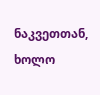ნაკვეთთან, ხოლო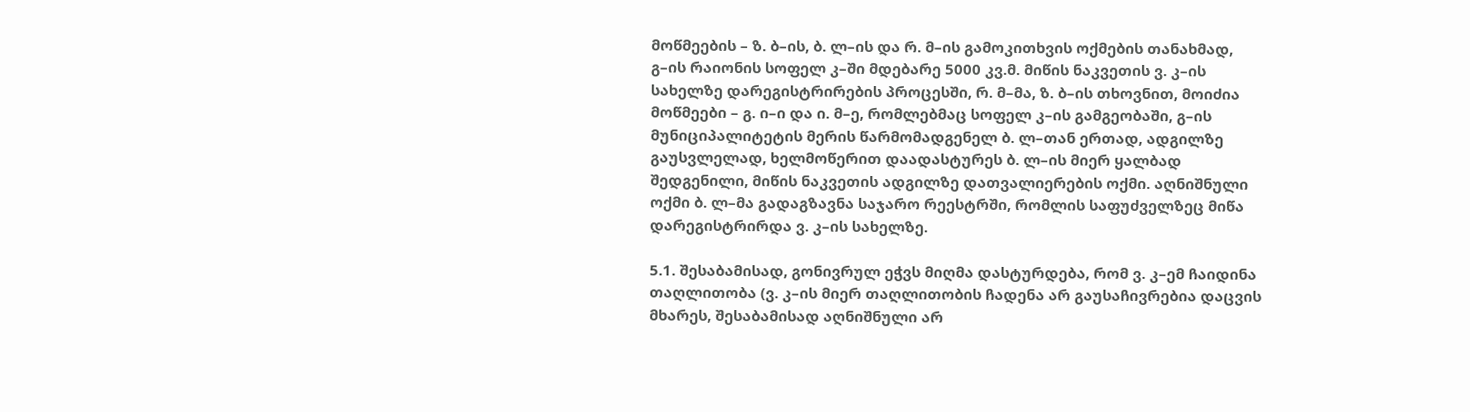მოწმეების – ზ. ბ–ის, ბ. ლ–ის და რ. მ–ის გამოკითხვის ოქმების თანახმად, გ–ის რაიონის სოფელ კ–ში მდებარე 5000 კვ.მ. მიწის ნაკვეთის ვ. კ–ის სახელზე დარეგისტრირების პროცესში, რ. მ–მა, ზ. ბ–ის თხოვნით, მოიძია მოწმეები – გ. ი–ი და ი. მ–ე, რომლებმაც სოფელ კ–ის გამგეობაში, გ–ის მუნიციპალიტეტის მერის წარმომადგენელ ბ. ლ–თან ერთად, ადგილზე გაუსვლელად, ხელმოწერით დაადასტურეს ბ. ლ–ის მიერ ყალბად შედგენილი, მიწის ნაკვეთის ადგილზე დათვალიერების ოქმი. აღნიშნული ოქმი ბ. ლ–მა გადაგზავნა საჯარო რეესტრში, რომლის საფუძველზეც მიწა დარეგისტრირდა ვ. კ–ის სახელზე.

5.1. შესაბამისად, გონივრულ ეჭვს მიღმა დასტურდება, რომ ვ. კ–ემ ჩაიდინა თაღლითობა (ვ. კ–ის მიერ თაღლითობის ჩადენა არ გაუსაჩივრებია დაცვის მხარეს, შესაბამისად აღნიშნული არ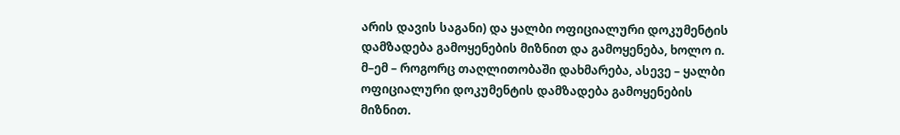არის დავის საგანი) და ყალბი ოფიციალური დოკუმენტის დამზადება გამოყენების მიზნით და გამოყენება, ხოლო ი. მ–ემ – როგორც თაღლითობაში დახმარება, ასევე – ყალბი ოფიციალური დოკუმენტის დამზადება გამოყენების მიზნით.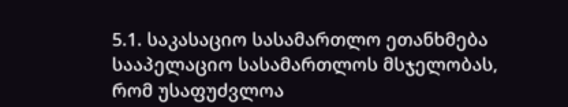5.1. საკასაციო სასამართლო ეთანხმება სააპელაციო სასამართლოს მსჯელობას, რომ უსაფუძვლოა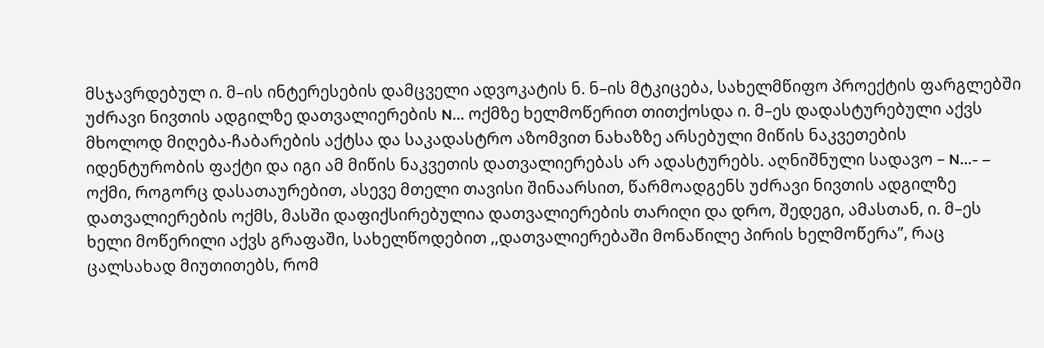მსჯავრდებულ ი. მ–ის ინტერესების დამცველი ადვოკატის ნ. ნ–ის მტკიცება, სახელმწიფო პროექტის ფარგლებში უძრავი ნივთის ადგილზე დათვალიერების N... ოქმზე ხელმოწერით თითქოსდა ი. მ–ეს დადასტურებული აქვს მხოლოდ მიღება-ჩაბარების აქტსა და საკადასტრო აზომვით ნახაზზე არსებული მიწის ნაკვეთების იდენტურობის ფაქტი და იგი ამ მიწის ნაკვეთის დათვალიერებას არ ადასტურებს. აღნიშნული სადავო – N...- – ოქმი, როგორც დასათაურებით, ასევე მთელი თავისი შინაარსით, წარმოადგენს უძრავი ნივთის ადგილზე დათვალიერების ოქმს, მასში დაფიქსირებულია დათვალიერების თარიღი და დრო, შედეგი, ამასთან, ი. მ–ეს ხელი მოწერილი აქვს გრაფაში, სახელწოდებით ,,დათვალიერებაში მონაწილე პირის ხელმოწერა”, რაც ცალსახად მიუთითებს, რომ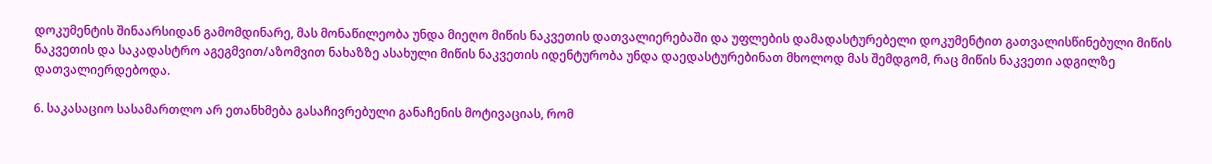დოკუმენტის შინაარსიდან გამომდინარე, მას მონაწილეობა უნდა მიეღო მიწის ნაკვეთის დათვალიერებაში და უფლების დამადასტურებელი დოკუმენტით გათვალისწინებული მიწის ნაკვეთის და საკადასტრო აგეგმვით/აზომვით ნახაზზე ასახული მიწის ნაკვეთის იდენტურობა უნდა დაედასტურებინათ მხოლოდ მას შემდგომ, რაც მიწის ნაკვეთი ადგილზე დათვალიერდებოდა.

6. საკასაციო სასამართლო არ ეთანხმება გასაჩივრებული განაჩენის მოტივაციას, რომ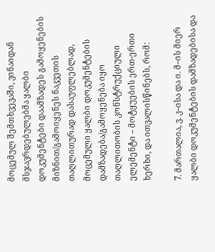მოცემულ შემთხვევაში, ვინაიდან მსჯავრდებულებმა ყალბი დოკუმენტები დაამზადეს გამოყენების მიზნით/გამოიყენეს ნაკვეთის თაღლითურად დასაუფლებლად, მოცემული ყალბი დოკუმენტების დამზადება/გამოყენება იყო თაღლითობის კონსტრუქციული ელემენტი – მოტყუების ერთ-ერთი ხერხი, და ითვალისწინებს, რომ:

7. მართალია, ვ. კ–ისა და ი. მ–ის მიერ ყალბი დოკუმენტების დამზადებისა და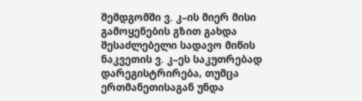შემდგომში ვ. კ–ის მიერ მისი გამოყენების გზით გახდა შესაძლებელი სადავო მიწის ნაკვეთის ვ. კ–ეს საკუთრებად დარეგისტრირება, თუმცა ერთმანეთისაგან უნდა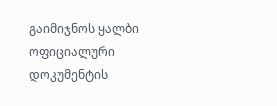გაიმიჯნოს ყალბი ოფიციალური დოკუმენტის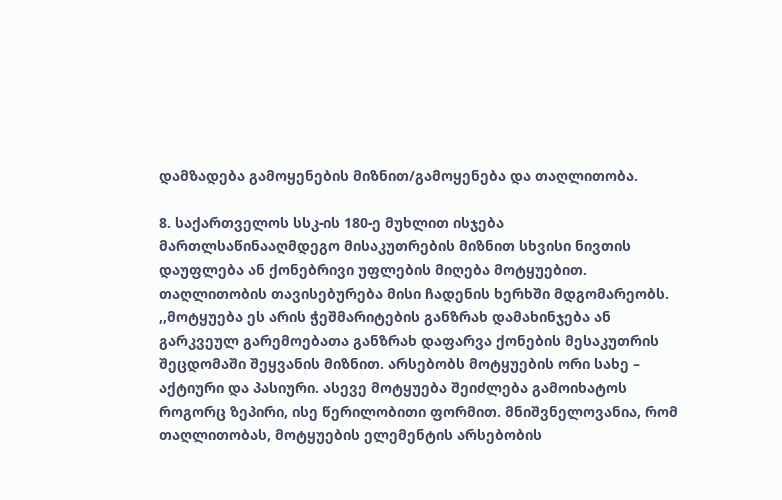დამზადება გამოყენების მიზნით/გამოყენება და თაღლითობა.

8. საქართველოს სსკ-ის 180-ე მუხლით ისჯება მართლსაწინააღმდეგო მისაკუთრების მიზნით სხვისი ნივთის დაუფლება ან ქონებრივი უფლების მიღება მოტყუებით. თაღლითობის თავისებურება მისი ჩადენის ხერხში მდგომარეობს. ,,მოტყუება ეს არის ჭეშმარიტების განზრახ დამახინჯება ან გარკვეულ გარემოებათა განზრახ დაფარვა ქონების მესაკუთრის შეცდომაში შეყვანის მიზნით. არსებობს მოტყუების ორი სახე – აქტიური და პასიური. ასევე მოტყუება შეიძლება გამოიხატოს როგორც ზეპირი, ისე წერილობითი ფორმით. მნიშვნელოვანია, რომ თაღლითობას, მოტყუების ელემენტის არსებობის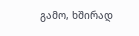გამო, ხშირად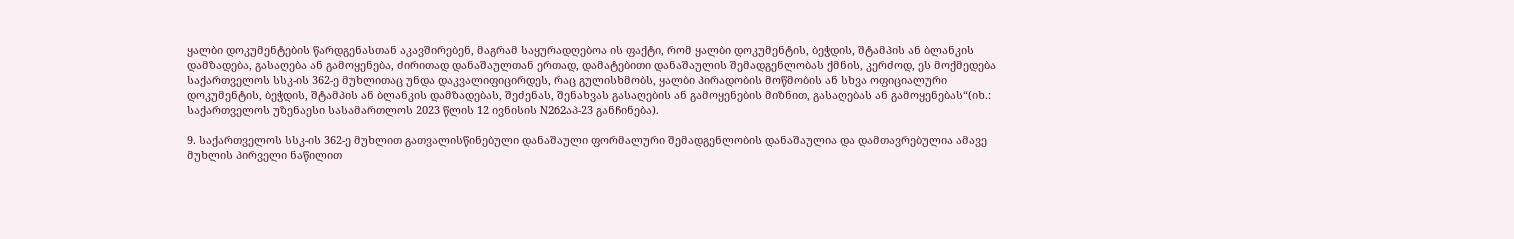ყალბი დოკუმენტების წარდგენასთან აკავშირებენ, მაგრამ საყურადღებოა ის ფაქტი, რომ ყალბი დოკუმენტის, ბეჭდის, შტამპის ან ბლანკის დამზადება, გასაღება ან გამოყენება, ძირითად დანაშაულთან ერთად, დამატებითი დანაშაულის შემადგენლობას ქმნის, კერძოდ, ეს მოქმედება საქართველოს სსკ-ის 362-ე მუხლითაც უნდა დაკვალიფიცირდეს, რაც გულისხმობს, ყალბი პირადობის მოწმობის ან სხვა ოფიციალური დოკუმენტის, ბეჭდის, შტამპის ან ბლანკის დამზადებას, შეძენას, შენახვას გასაღების ან გამოყენების მიზნით, გასაღებას ან გამოყენებას“(იხ.: საქართველოს უზენაესი სასამართლოს 2023 წლის 12 ივნისის N262აპ-23 განჩინება).

9. საქართველოს სსკ-ის 362-ე მუხლით გათვალისწინებული დანაშაული ფორმალური შემადგენლობის დანაშაულია და დამთავრებულია ამავე მუხლის პირველი ნაწილით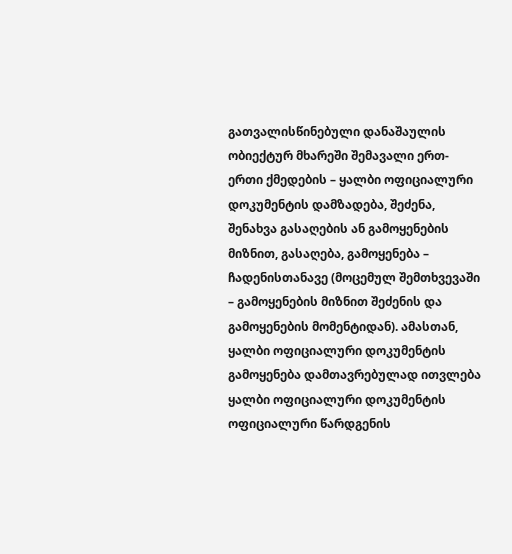გათვალისწინებული დანაშაულის ობიექტურ მხარეში შემავალი ერთ-ერთი ქმედების – ყალბი ოფიციალური დოკუმენტის დამზადება, შეძენა, შენახვა გასაღების ან გამოყენების მიზნით, გასაღება, გამოყენება – ჩადენისთანავე (მოცემულ შემთხვევაში – გამოყენების მიზნით შეძენის და გამოყენების მომენტიდან). ამასთან, ყალბი ოფიციალური დოკუმენტის გამოყენება დამთავრებულად ითვლება ყალბი ოფიციალური დოკუმენტის ოფიციალური წარდგენის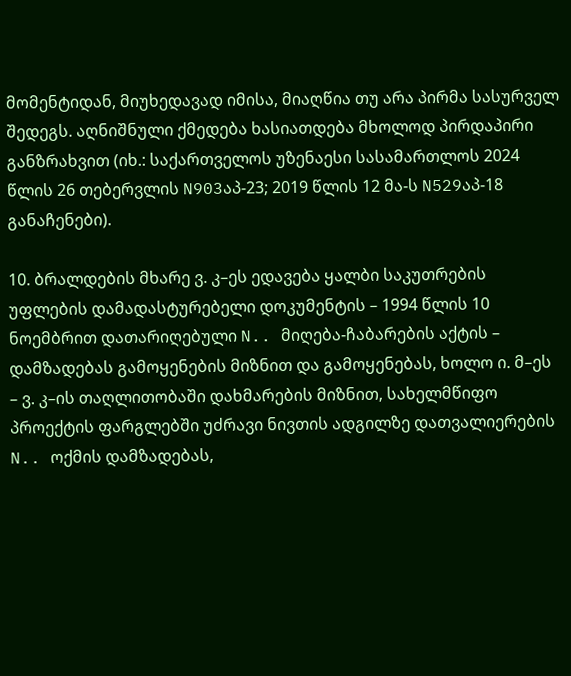მომენტიდან, მიუხედავად იმისა, მიაღწია თუ არა პირმა სასურველ შედეგს. აღნიშნული ქმედება ხასიათდება მხოლოდ პირდაპირი განზრახვით (იხ.: საქართველოს უზენაესი სასამართლოს 2024 წლის 26 თებერვლის N903აპ-23; 2019 წლის 12 მა-ს N529აპ-18 განაჩენები).

10. ბრალდების მხარე ვ. კ–ეს ედავება ყალბი საკუთრების უფლების დამადასტურებელი დოკუმენტის – 1994 წლის 10 ნოემბრით დათარიღებული N.. მიღება-ჩაბარების აქტის – დამზადებას გამოყენების მიზნით და გამოყენებას, ხოლო ი. მ–ეს – ვ. კ–ის თაღლითობაში დახმარების მიზნით, სახელმწიფო პროექტის ფარგლებში უძრავი ნივთის ადგილზე დათვალიერების N.. ოქმის დამზადებას,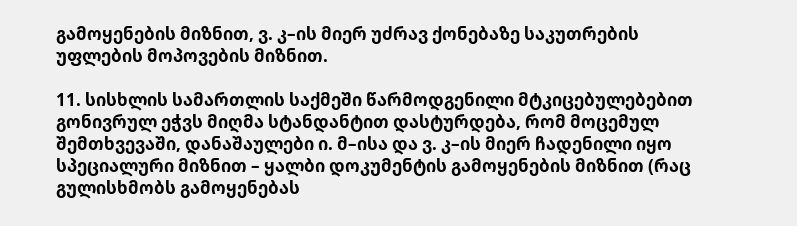გამოყენების მიზნით, ვ. კ–ის მიერ უძრავ ქონებაზე საკუთრების უფლების მოპოვების მიზნით.

11. სისხლის სამართლის საქმეში წარმოდგენილი მტკიცებულებებით გონივრულ ეჭვს მიღმა სტანდანტით დასტურდება, რომ მოცემულ შემთხვევაში, დანაშაულები ი. მ–ისა და ვ. კ–ის მიერ ჩადენილი იყო სპეციალური მიზნით – ყალბი დოკუმენტის გამოყენების მიზნით (რაც გულისხმობს გამოყენებას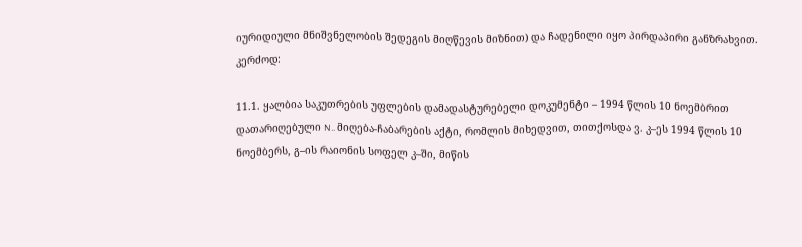იურიდიული მნიშვნელობის შედეგის მიღწევის მიზნით) და ჩადენილი იყო პირდაპირი განზრახვით. კერძოდ:

11.1. ყალბია საკუთრების უფლების დამადასტურებელი დოკუმენტი – 1994 წლის 10 ნოემბრით დათარიღებული N.. მიღება-ჩაბარების აქტი, რომლის მიხედვით, თითქოსდა ვ. კ–ეს 1994 წლის 10 ნოემბერს, გ–ის რაიონის სოფელ კ–ში, მიწის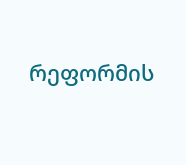რეფორმის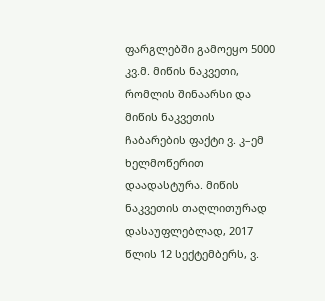ფარგლებში გამოეყო 5000 კვ.მ. მიწის ნაკვეთი, რომლის შინაარსი და მიწის ნაკვეთის ჩაბარების ფაქტი ვ. კ–ემ ხელმოწერით დაადასტურა. მიწის ნაკვეთის თაღლითურად დასაუფლებლად, 2017 წლის 12 სექტემბერს, ვ.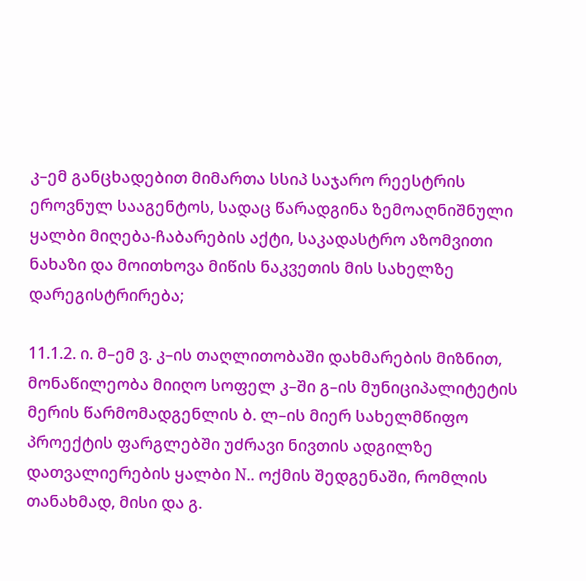კ–ემ განცხადებით მიმართა სსიპ საჯარო რეესტრის ეროვნულ სააგენტოს, სადაც წარადგინა ზემოაღნიშნული ყალბი მიღება-ჩაბარების აქტი, საკადასტრო აზომვითი ნახაზი და მოითხოვა მიწის ნაკვეთის მის სახელზე დარეგისტრირება;

11.1.2. ი. მ–ემ ვ. კ–ის თაღლითობაში დახმარების მიზნით, მონაწილეობა მიიღო სოფელ კ–ში გ–ის მუნიციპალიტეტის მერის წარმომადგენლის ბ. ლ–ის მიერ სახელმწიფო პროექტის ფარგლებში უძრავი ნივთის ადგილზე დათვალიერების ყალბი N.. ოქმის შედგენაში, რომლის თანახმად, მისი და გ.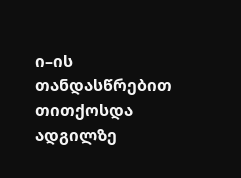ი–ის თანდასწრებით თითქოსდა ადგილზე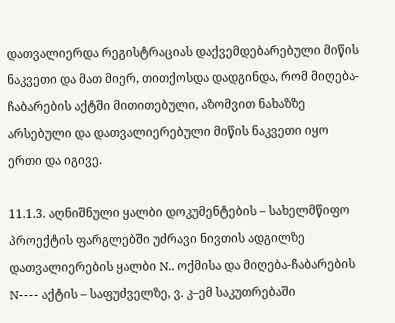დათვალიერდა რეგისტრაციას დაქვემდებარებული მიწის ნაკვეთი და მათ მიერ, თითქოსდა დადგინდა, რომ მიღება-ჩაბარების აქტში მითითებული, აზომვით ნახაზზე არსებული და დათვალიერებული მიწის ნაკვეთი იყო ერთი და იგივე.

11.1.3. აღნიშნული ყალბი დოკუმენტების – სახელმწიფო პროექტის ფარგლებში უძრავი ნივთის ადგილზე დათვალიერების ყალბი N.. ოქმისა და მიღება-ჩაბარების N---- აქტის – საფუძველზე, ვ. კ–ემ საკუთრებაში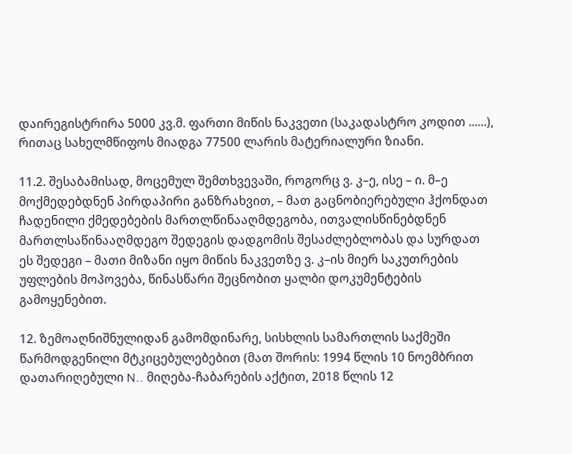დაირეგისტრირა 5000 კვ.მ. ფართი მიწის ნაკვეთი (საკადასტრო კოდით ......), რითაც სახელმწიფოს მიადგა 77500 ლარის მატერიალური ზიანი.

11.2. შესაბამისად, მოცემულ შემთხვევაში, როგორც ვ. კ–ე, ისე – ი. მ–ე მოქმედებდნენ პირდაპირი განზრახვით, – მათ გაცნობიერებული ჰქონდათ ჩადენილი ქმედებების მართლწინააღმდეგობა, ითვალისწინებდნენ მართლსაწინააღმდეგო შედეგის დადგომის შესაძლებლობას და სურდათ ეს შედეგი – მათი მიზანი იყო მიწის ნაკვეთზე ვ. კ–ის მიერ საკუთრების უფლების მოპოვება, წინასწარი შეცნობით ყალბი დოკუმენტების გამოყენებით.

12. ზემოაღნიშნულიდან გამომდინარე, სისხლის სამართლის საქმეში წარმოდგენილი მტკიცებულებებით (მათ შორის: 1994 წლის 10 ნოემბრით დათარიღებული N.. მიღება-ჩაბარების აქტით, 2018 წლის 12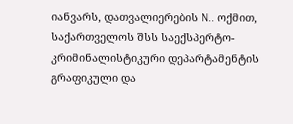იანვარს, დათვალიერების N.. ოქმით, საქართველოს შსს საექსპერტო-კრიმინალისტიკური დეპარტამენტის გრაფიკული და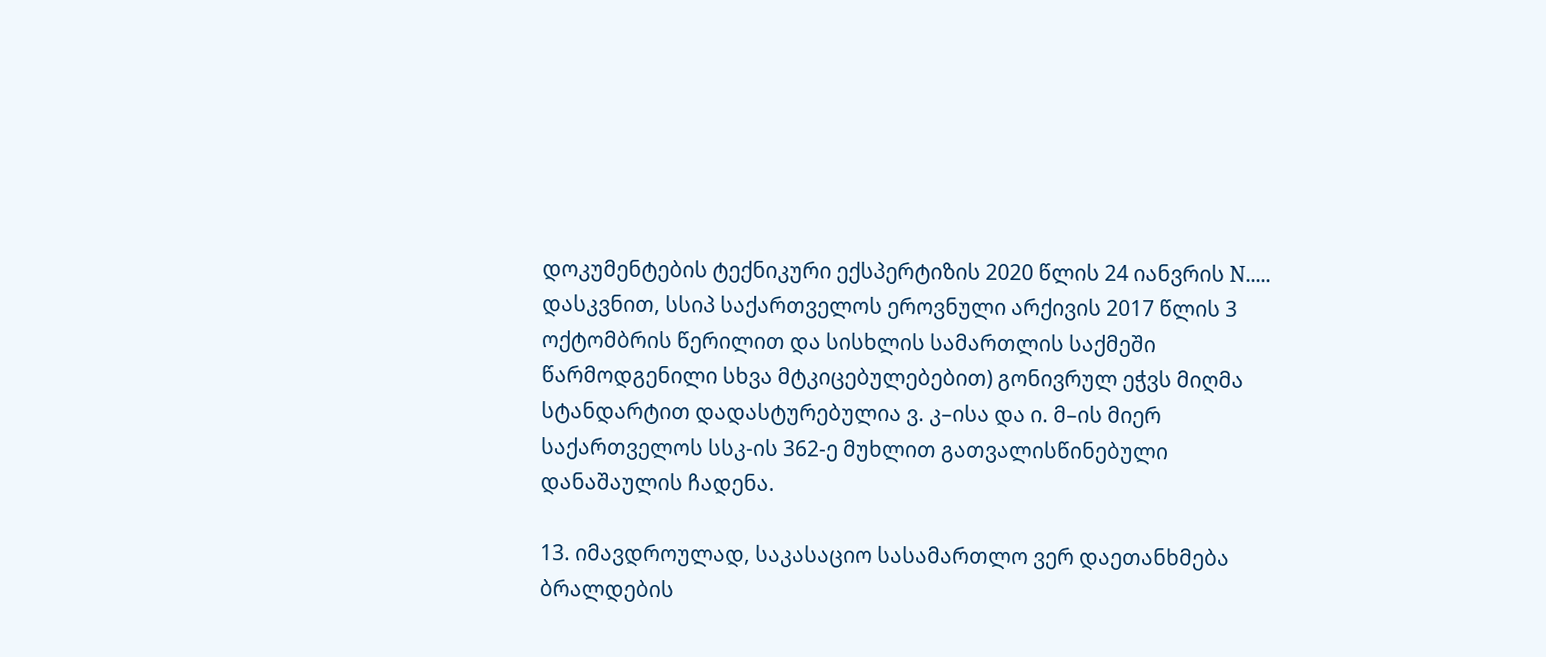დოკუმენტების ტექნიკური ექსპერტიზის 2020 წლის 24 იანვრის N..... დასკვნით, სსიპ საქართველოს ეროვნული არქივის 2017 წლის 3 ოქტომბრის წერილით და სისხლის სამართლის საქმეში წარმოდგენილი სხვა მტკიცებულებებით) გონივრულ ეჭვს მიღმა სტანდარტით დადასტურებულია ვ. კ–ისა და ი. მ–ის მიერ საქართველოს სსკ-ის 362-ე მუხლით გათვალისწინებული დანაშაულის ჩადენა.

13. იმავდროულად, საკასაციო სასამართლო ვერ დაეთანხმება ბრალდების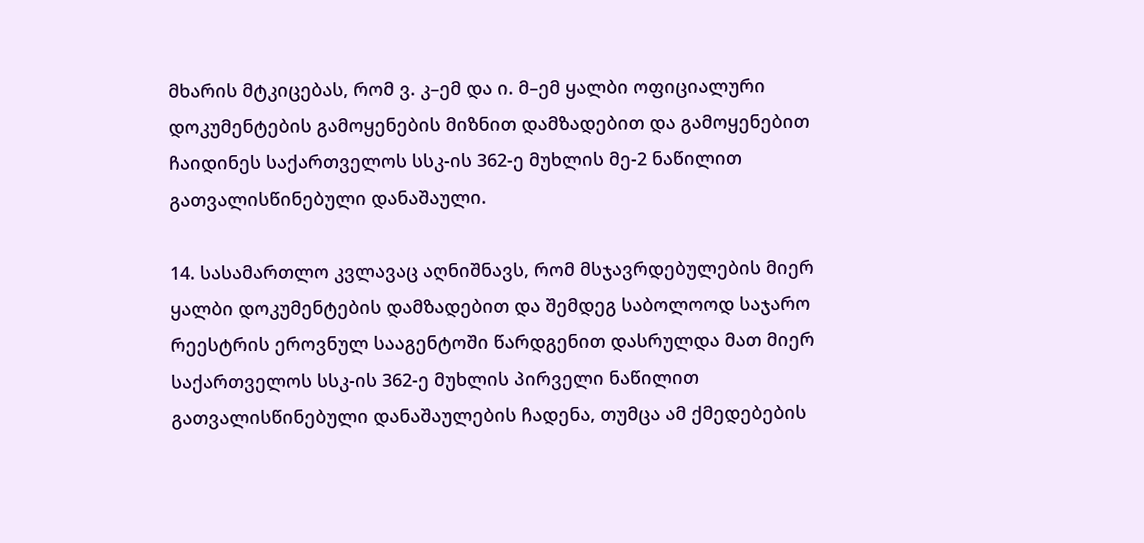მხარის მტკიცებას, რომ ვ. კ–ემ და ი. მ–ემ ყალბი ოფიციალური დოკუმენტების გამოყენების მიზნით დამზადებით და გამოყენებით ჩაიდინეს საქართველოს სსკ-ის 362-ე მუხლის მე-2 ნაწილით გათვალისწინებული დანაშაული.

14. სასამართლო კვლავაც აღნიშნავს, რომ მსჯავრდებულების მიერ ყალბი დოკუმენტების დამზადებით და შემდეგ საბოლოოდ საჯარო რეესტრის ეროვნულ სააგენტოში წარდგენით დასრულდა მათ მიერ საქართველოს სსკ-ის 362-ე მუხლის პირველი ნაწილით გათვალისწინებული დანაშაულების ჩადენა, თუმცა ამ ქმედებების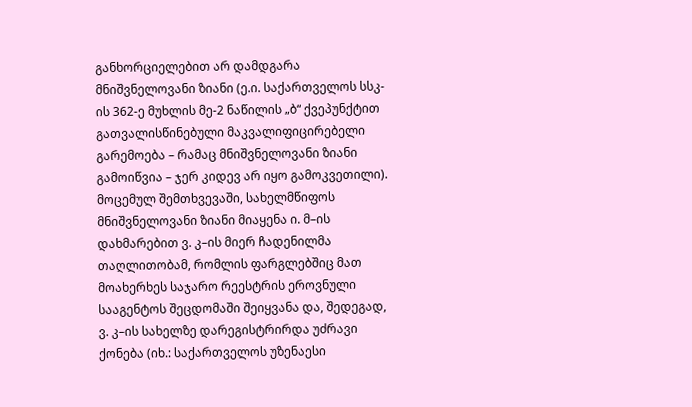განხორციელებით არ დამდგარა მნიშვნელოვანი ზიანი (ე.ი. საქართველოს სსკ-ის 362-ე მუხლის მე-2 ნაწილის „ბ“ ქვეპუნქტით გათვალისწინებული მაკვალიფიცირებელი გარემოება – რამაც მნიშვნელოვანი ზიანი გამოიწვია – ჯერ კიდევ არ იყო გამოკვეთილი). მოცემულ შემთხვევაში, სახელმწიფოს მნიშვნელოვანი ზიანი მიაყენა ი. მ–ის დახმარებით ვ. კ–ის მიერ ჩადენილმა თაღლითობამ, რომლის ფარგლებშიც მათ მოახერხეს საჯარო რეესტრის ეროვნული სააგენტოს შეცდომაში შეიყვანა და, შედეგად, ვ. კ–ის სახელზე დარეგისტრირდა უძრავი ქონება (იხ.: საქართველოს უზენაესი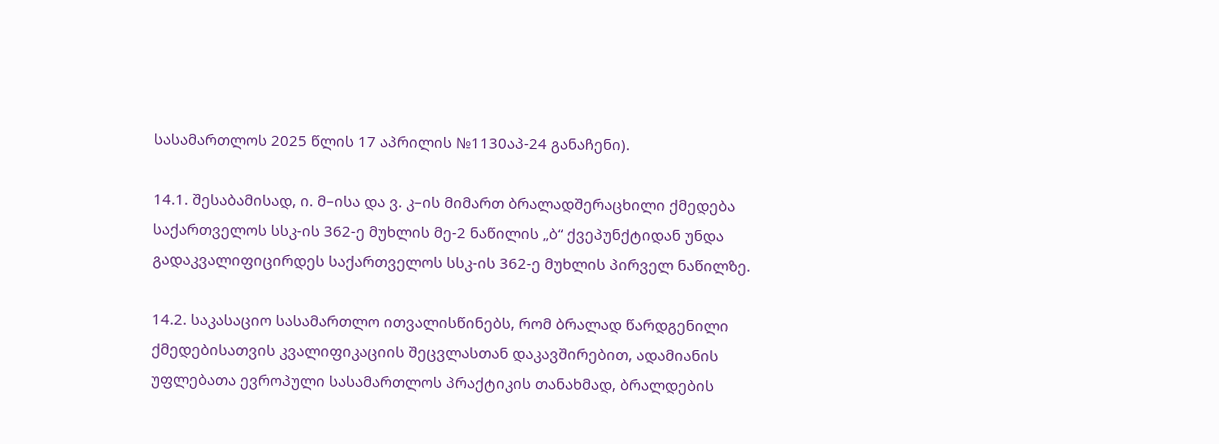სასამართლოს 2025 წლის 17 აპრილის №1130აპ-24 განაჩენი).

14.1. შესაბამისად, ი. მ–ისა და ვ. კ–ის მიმართ ბრალადშერაცხილი ქმედება საქართველოს სსკ-ის 362-ე მუხლის მე-2 ნაწილის „ბ“ ქვეპუნქტიდან უნდა გადაკვალიფიცირდეს საქართველოს სსკ-ის 362-ე მუხლის პირველ ნაწილზე.

14.2. საკასაციო სასამართლო ითვალისწინებს, რომ ბრალად წარდგენილი ქმედებისათვის კვალიფიკაციის შეცვლასთან დაკავშირებით, ადამიანის უფლებათა ევროპული სასამართლოს პრაქტიკის თანახმად, ბრალდების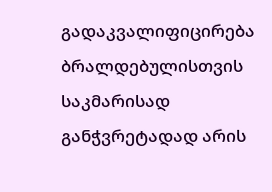გადაკვალიფიცირება ბრალდებულისთვის საკმარისად განჭვრეტადად არის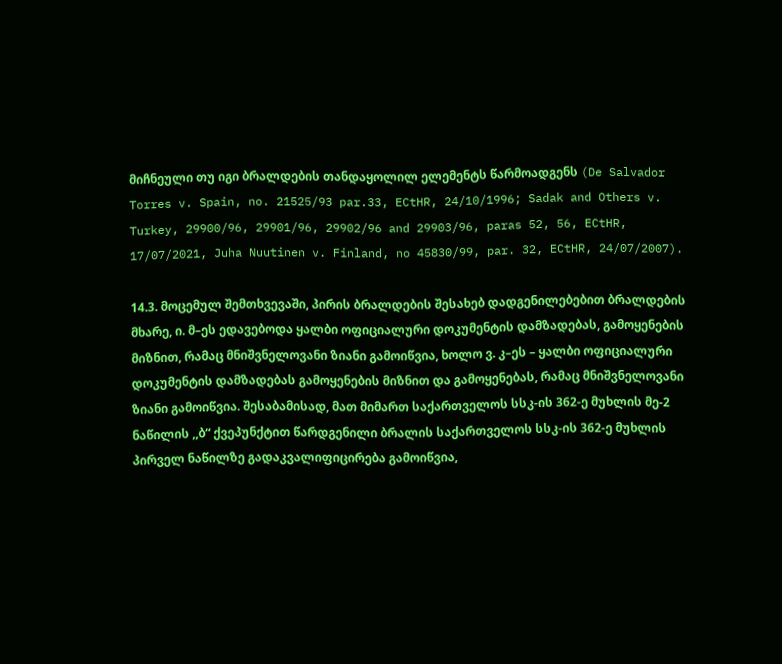მიჩნეული თუ იგი ბრალდების თანდაყოლილ ელემენტს წარმოადგენს (De Salvador Torres v. Spain, no. 21525/93 par.33, ECtHR, 24/10/1996; Sadak and Others v. Turkey, 29900/96, 29901/96, 29902/96 and 29903/96, paras 52, 56, ECtHR, 17/07/2021, Juha Nuutinen v. Finland, no 45830/99, par. 32, ECtHR, 24/07/2007).

14.3. მოცემულ შემთხვევაში, პირის ბრალდების შესახებ დადგენილებებით ბრალდების მხარე, ი. მ–ეს ედავებოდა ყალბი ოფიციალური დოკუმენტის დამზადებას, გამოყენების მიზნით, რამაც მნიშვნელოვანი ზიანი გამოიწვია, ხოლო ვ. კ–ეს – ყალბი ოფიციალური დოკუმენტის დამზადებას გამოყენების მიზნით და გამოყენებას, რამაც მნიშვნელოვანი ზიანი გამოიწვია. შესაბამისად, მათ მიმართ საქართველოს სსკ-ის 362-ე მუხლის მე-2 ნაწილის ,,ბ“ ქვეპუნქტით წარდგენილი ბრალის საქართველოს სსკ-ის 362-ე მუხლის პირველ ნაწილზე გადაკვალიფიცირება გამოიწვია,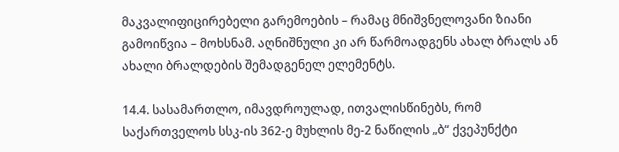მაკვალიფიცირებელი გარემოების – რამაც მნიშვნელოვანი ზიანი გამოიწვია – მოხსნამ. აღნიშნული კი არ წარმოადგენს ახალ ბრალს ან ახალი ბრალდების შემადგენელ ელემენტს.

14.4. სასამართლო, იმავდროულად, ითვალისწინებს, რომ საქართველოს სსკ-ის 362-ე მუხლის მე-2 ნაწილის „ბ“ ქვეპუნქტი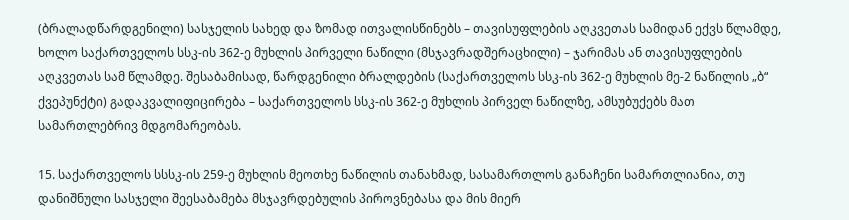(ბრალადწარდგენილი) სასჯელის სახედ და ზომად ითვალისწინებს – თავისუფლების აღკვეთას სამიდან ექვს წლამდე, ხოლო საქართველოს სსკ-ის 362-ე მუხლის პირველი ნაწილი (მსჯავრადშერაცხილი) – ჯარიმას ან თავისუფლების აღკვეთას სამ წლამდე. შესაბამისად, წარდგენილი ბრალდების (საქართველოს სსკ-ის 362-ე მუხლის მე-2 ნაწილის „ბ“ ქვეპუნქტი) გადაკვალიფიცირება – საქართველოს სსკ-ის 362-ე მუხლის პირველ ნაწილზე, ამსუბუქებს მათ სამართლებრივ მდგომარეობას.

15. საქართველოს სსსკ-ის 259-ე მუხლის მეოთხე ნაწილის თანახმად, სასამართლოს განაჩენი სამართლიანია, თუ დანიშნული სასჯელი შეესაბამება მსჯავრდებულის პიროვნებასა და მის მიერ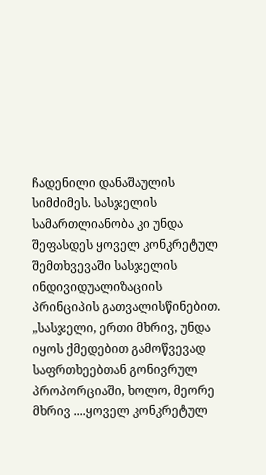ჩადენილი დანაშაულის სიმძიმეს. სასჯელის სამართლიანობა კი უნდა შეფასდეს ყოველ კონკრეტულ შემთხვევაში სასჯელის ინდივიდუალიზაციის პრინციპის გათვალისწინებით. „სასჯელი, ერთი მხრივ, უნდა იყოს ქმედებით გამოწვევად საფრთხეებთან გონივრულ პროპორციაში, ხოლო, მეორე მხრივ ....ყოველ კონკრეტულ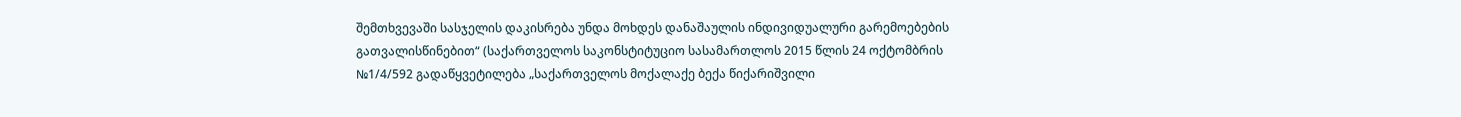შემთხვევაში სასჯელის დაკისრება უნდა მოხდეს დანაშაულის ინდივიდუალური გარემოებების გათვალისწინებით“ (საქართველოს საკონსტიტუციო სასამართლოს 2015 წლის 24 ოქტომბრის №1/4/592 გადაწყვეტილება „საქართველოს მოქალაქე ბექა წიქარიშვილი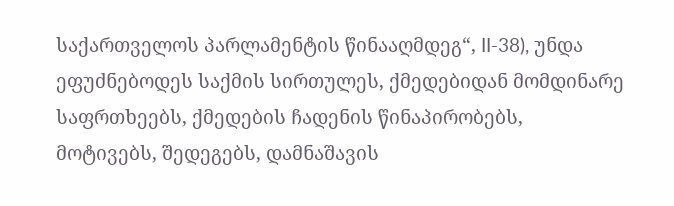საქართველოს პარლამენტის წინააღმდეგ“, II-38), უნდა ეფუძნებოდეს საქმის სირთულეს, ქმედებიდან მომდინარე საფრთხეებს, ქმედების ჩადენის წინაპირობებს, მოტივებს, შედეგებს, დამნაშავის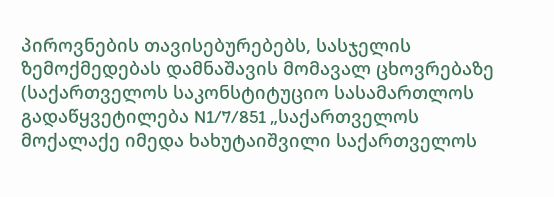პიროვნების თავისებურებებს, სასჯელის ზემოქმედებას დამნაშავის მომავალ ცხოვრებაზე (საქართველოს საკონსტიტუციო სასამართლოს გადაწყვეტილება N1/7/851 „საქართველოს მოქალაქე იმედა ხახუტაიშვილი საქართველოს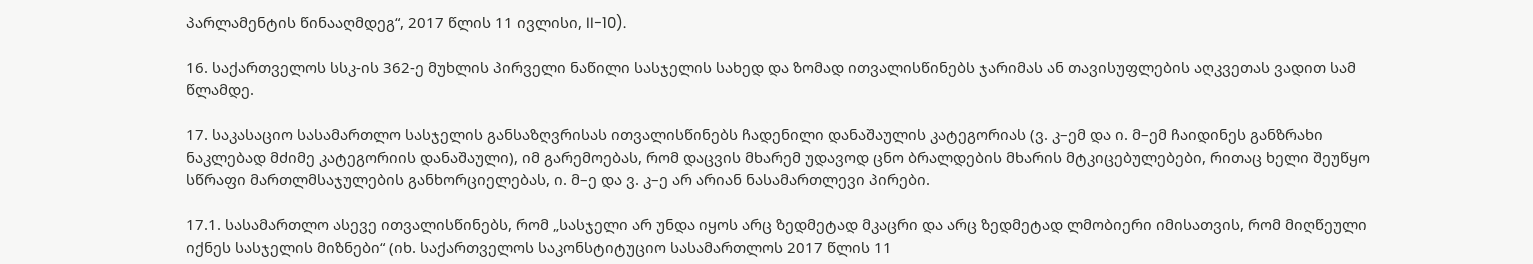პარლამენტის წინააღმდეგ“, 2017 წლის 11 ივლისი, II-10).

16. საქართველოს სსკ-ის 362-ე მუხლის პირველი ნაწილი სასჯელის სახედ და ზომად ითვალისწინებს ჯარიმას ან თავისუფლების აღკვეთას ვადით სამ წლამდე.

17. საკასაციო სასამართლო სასჯელის განსაზღვრისას ითვალისწინებს ჩადენილი დანაშაულის კატეგორიას (ვ. კ–ემ და ი. მ–ემ ჩაიდინეს განზრახი ნაკლებად მძიმე კატეგორიის დანაშაული), იმ გარემოებას, რომ დაცვის მხარემ უდავოდ ცნო ბრალდების მხარის მტკიცებულებები, რითაც ხელი შეუწყო სწრაფი მართლმსაჯულების განხორციელებას, ი. მ–ე და ვ. კ–ე არ არიან ნასამართლევი პირები.

17.1. სასამართლო ასევე ითვალისწინებს, რომ „სასჯელი არ უნდა იყოს არც ზედმეტად მკაცრი და არც ზედმეტად ლმობიერი იმისათვის, რომ მიღწეული იქნეს სასჯელის მიზნები“ (იხ. საქართველოს საკონსტიტუციო სასამართლოს 2017 წლის 11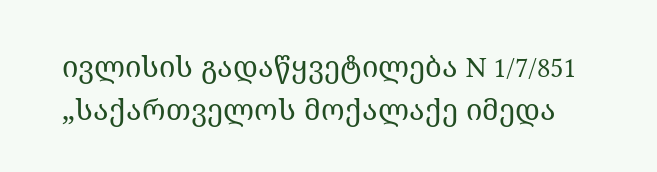ივლისის გადაწყვეტილება N 1/7/851 „საქართველოს მოქალაქე იმედა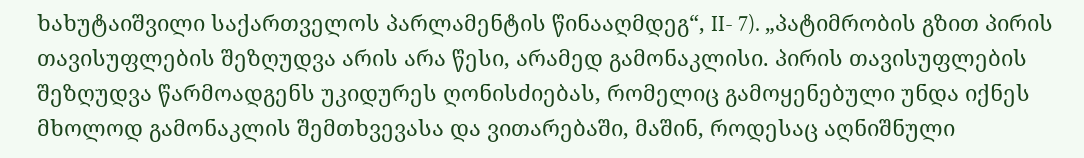ხახუტაიშვილი საქართველოს პარლამენტის წინააღმდეგ“, II- 7). „პატიმრობის გზით პირის თავისუფლების შეზღუდვა არის არა წესი, არამედ გამონაკლისი. პირის თავისუფლების შეზღუდვა წარმოადგენს უკიდურეს ღონისძიებას, რომელიც გამოყენებული უნდა იქნეს მხოლოდ გამონაკლის შემთხვევასა და ვითარებაში, მაშინ, როდესაც აღნიშნული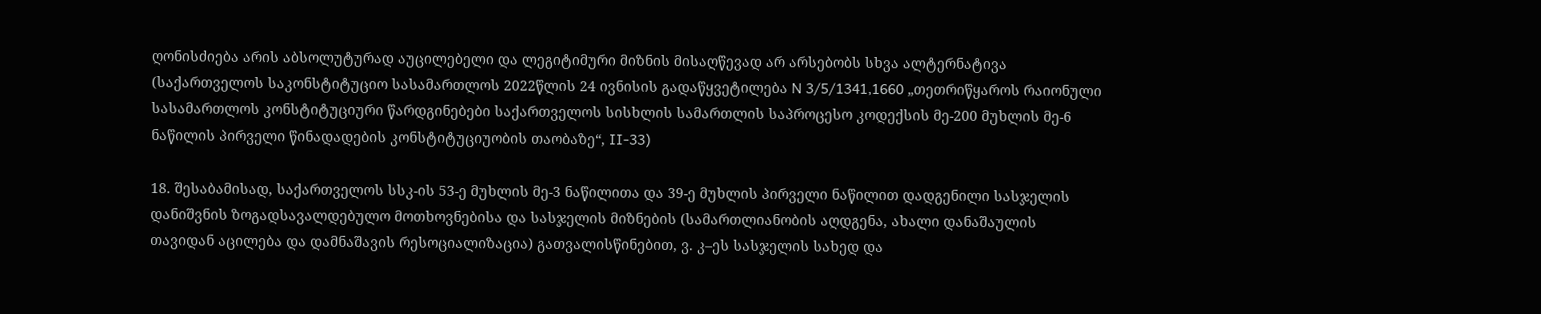ღონისძიება არის აბსოლუტურად აუცილებელი და ლეგიტიმური მიზნის მისაღწევად არ არსებობს სხვა ალტერნატივა (საქართველოს საკონსტიტუციო სასამართლოს 2022წლის 24 ივნისის გადაწყვეტილება N 3/5/1341,1660 „თეთრიწყაროს რაიონული სასამართლოს კონსტიტუციური წარდგინებები საქართველოს სისხლის სამართლის საპროცესო კოდექსის მე-200 მუხლის მე-6 ნაწილის პირველი წინადადების კონსტიტუციუობის თაობაზე“, II-33)

18. შესაბამისად, საქართველოს სსკ-ის 53-ე მუხლის მე-3 ნაწილითა და 39-ე მუხლის პირველი ნაწილით დადგენილი სასჯელის დანიშვნის ზოგადსავალდებულო მოთხოვნებისა და სასჯელის მიზნების (სამართლიანობის აღდგენა, ახალი დანაშაულის თავიდან აცილება და დამნაშავის რესოციალიზაცია) გათვალისწინებით, ვ. კ–ეს სასჯელის სახედ და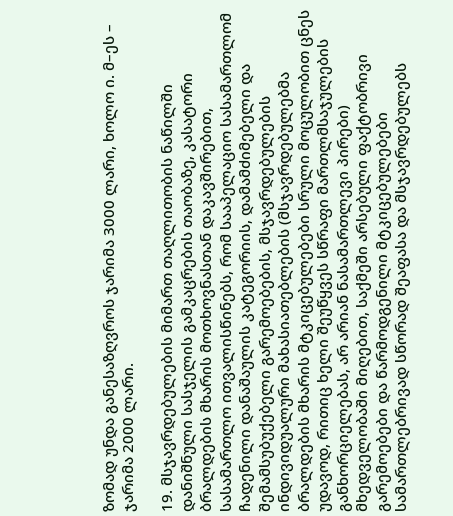ზომად უნდა განესაზღვროს ჯარიმა 3000 ლარი, ხოლო ი. მ–ეს – ჯარიმა 2000 ლარი.

19. მსჯავრდებულების მიმართ თაღლითობის ნაწილში დანიშნული სასჯელის გამკაცრების თაობაზე, კასატორი ბრალდების მხარის მოთხოვნასთან დაკავშირებით, სასამართლო ითვალისწინებს, რომ სააპელაციო სასამართლომ ჩადენილი დანაშაულის კატეგორიის, დამამძიმებელი და შემამსუბუქებელი გარემოებების, მსჯავრდებულების ინდივიდუალური მახასიათებლების (მსჯავრდებულებმა ბრალდების მხარის მტკიცებულებები სრული მოცულობით ცნეს უდავოდ, რითიც ხელი შეუწყვეს სწრაფი მართლმსაჯულების განხორციელებას, არ არიან ნასამართლევი პირები) მხედველობაში მიღებით, საქმეში არსებული ფაქტობრივი გარემოებები და წარმოდგენილი მტკიცებულებები სამართლებრივად სწორად შეაფასა და მსჯავრდებულებს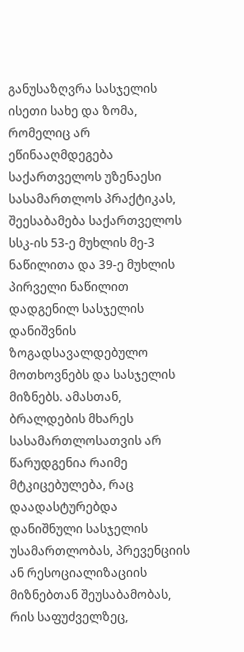განუსაზღვრა სასჯელის ისეთი სახე და ზომა, რომელიც არ ეწინააღმდეგება საქართველოს უზენაესი სასამართლოს პრაქტიკას, შეესაბამება საქართველოს სსკ-ის 53-ე მუხლის მე-3 ნაწილითა და 39-ე მუხლის პირველი ნაწილით დადგენილ სასჯელის დანიშვნის ზოგადსავალდებულო მოთხოვნებს და სასჯელის მიზნებს. ამასთან, ბრალდების მხარეს სასამართლოსათვის არ წარუდგენია რაიმე მტკიცებულება, რაც დაადასტურებდა დანიშნული სასჯელის უსამართლობას, პრევენციის ან რესოციალიზაციის მიზნებთან შეუსაბამობას, რის საფუძველზეც,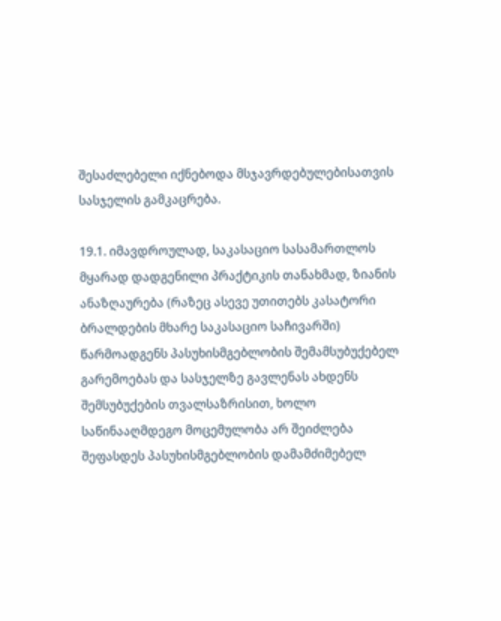შესაძლებელი იქნებოდა მსჯავრდებულებისათვის სასჯელის გამკაცრება.

19.1. იმავდროულად, საკასაციო სასამართლოს მყარად დადგენილი პრაქტიკის თანახმად, ზიანის ანაზღაურება (რაზეც ასევე უთითებს კასატორი ბრალდების მხარე საკასაციო საჩივარში) წარმოადგენს პასუხისმგებლობის შემამსუბუქებელ გარემოებას და სასჯელზე გავლენას ახდენს შემსუბუქების თვალსაზრისით, ხოლო საწინააღმდეგო მოცემულობა არ შეიძლება შეფასდეს პასუხისმგებლობის დამამძიმებელ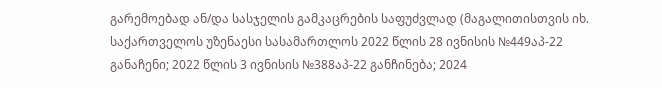გარემოებად ან/და სასჯელის გამკაცრების საფუძვლად (მაგალითისთვის იხ. საქართველოს უზენაესი სასამართლოს 2022 წლის 28 ივნისის №449აპ-22 განაჩენი; 2022 წლის 3 ივნისის №388აპ-22 განჩინება; 2024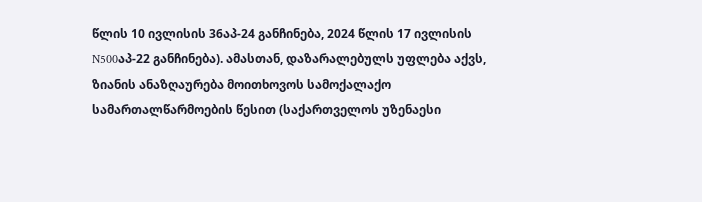წლის 10 ივლისის 36აპ-24 განჩინება, 2024 წლის 17 ივლისის N500აპ-22 განჩინება). ამასთან, დაზარალებულს უფლება აქვს, ზიანის ანაზღაურება მოითხოვოს სამოქალაქო სამართალწარმოების წესით (საქართველოს უზენაესი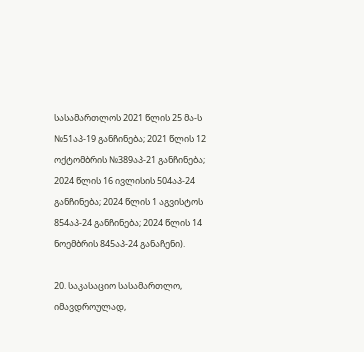სასამართლოს 2021 წლის 25 მა-ს №51აპ-19 განჩინება; 2021 წლის 12 ოქტომბრის №389აპ-21 განჩინება; 2024 წლის 16 ივლისის 504აპ-24 განჩინება; 2024 წლის 1 აგვისტოს 854აპ-24 განჩინება; 2024 წლის 14 ნოემბრის 845აპ-24 განაჩენი).

20. საკასაციო სასამართლო, იმავდროულად,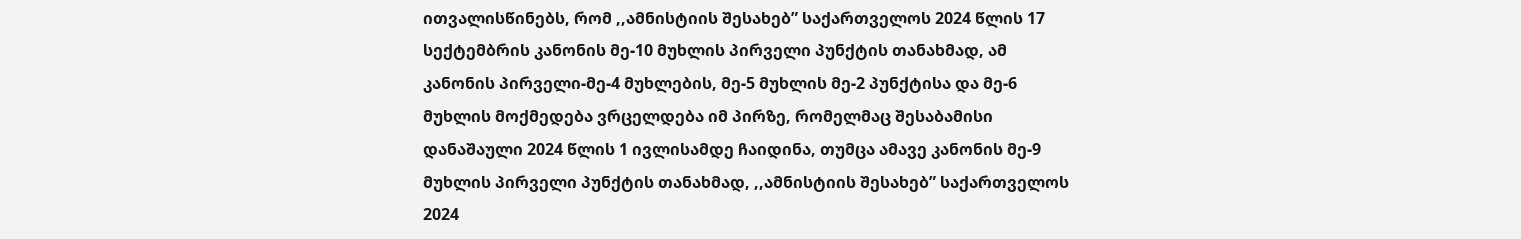ითვალისწინებს, რომ ,,ამნისტიის შესახებ” საქართველოს 2024 წლის 17 სექტემბრის კანონის მე-10 მუხლის პირველი პუნქტის თანახმად, ამ კანონის პირველი-მე-4 მუხლების, მე-5 მუხლის მე-2 პუნქტისა და მე-6 მუხლის მოქმედება ვრცელდება იმ პირზე, რომელმაც შესაბამისი დანაშაული 2024 წლის 1 ივლისამდე ჩაიდინა, თუმცა ამავე კანონის მე-9 მუხლის პირველი პუნქტის თანახმად, ,,ამნისტიის შესახებ” საქართველოს 2024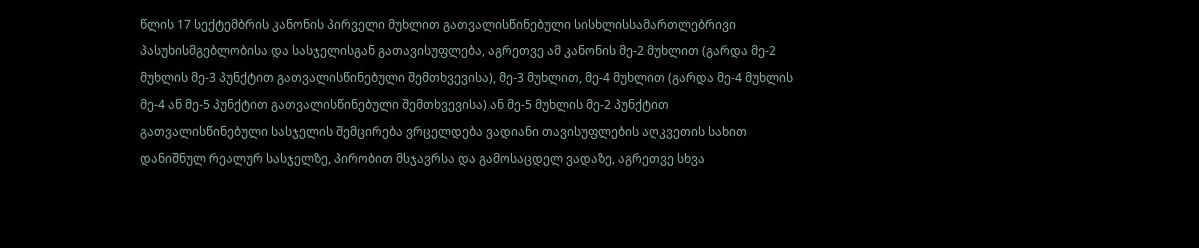წლის 17 სექტემბრის კანონის პირველი მუხლით გათვალისწინებული სისხლისსამართლებრივი პასუხისმგებლობისა და სასჯელისგან გათავისუფლება, აგრეთვე ამ კანონის მე-2 მუხლით (გარდა მე-2 მუხლის მე-3 პუნქტით გათვალისწინებული შემთხვევისა), მე-3 მუხლით, მე-4 მუხლით (გარდა მე-4 მუხლის მე-4 ან მე-5 პუნქტით გათვალისწინებული შემთხვევისა) ან მე-5 მუხლის მე-2 პუნქტით გათვალისწინებული სასჯელის შემცირება ვრცელდება ვადიანი თავისუფლების აღკვეთის სახით დანიშნულ რეალურ სასჯელზე, პირობით მსჯავრსა და გამოსაცდელ ვადაზე, აგრეთვე სხვა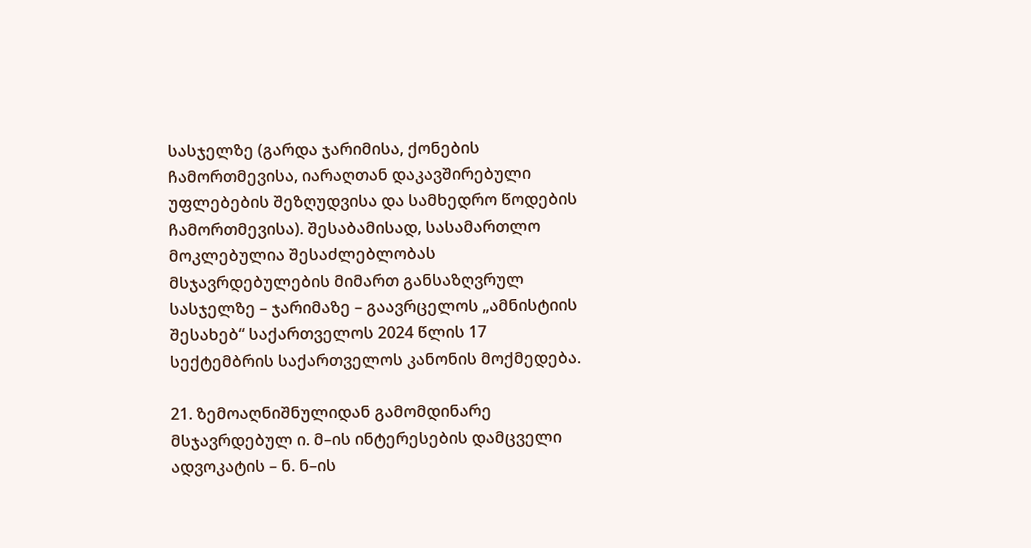სასჯელზე (გარდა ჯარიმისა, ქონების ჩამორთმევისა, იარაღთან დაკავშირებული უფლებების შეზღუდვისა და სამხედრო წოდების ჩამორთმევისა). შესაბამისად, სასამართლო მოკლებულია შესაძლებლობას მსჯავრდებულების მიმართ განსაზღვრულ სასჯელზე – ჯარიმაზე – გაავრცელოს „ამნისტიის შესახებ“ საქართველოს 2024 წლის 17 სექტემბრის საქართველოს კანონის მოქმედება.

21. ზემოაღნიშნულიდან გამომდინარე მსჯავრდებულ ი. მ–ის ინტერესების დამცველი ადვოკატის – ნ. ნ–ის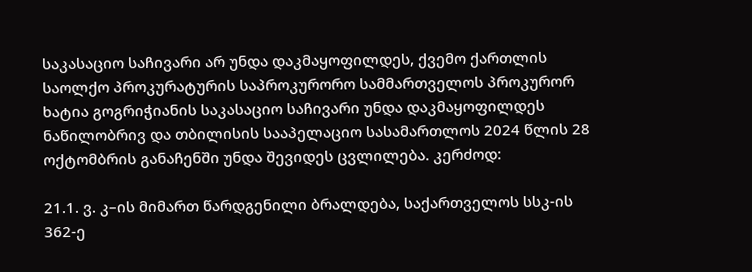საკასაციო საჩივარი არ უნდა დაკმაყოფილდეს, ქვემო ქართლის საოლქო პროკურატურის საპროკურორო სამმართველოს პროკურორ ხატია გოგრიჭიანის საკასაციო საჩივარი უნდა დაკმაყოფილდეს ნაწილობრივ და თბილისის სააპელაციო სასამართლოს 2024 წლის 28 ოქტომბრის განაჩენში უნდა შევიდეს ცვლილება. კერძოდ:

21.1. ვ. კ–ის მიმართ წარდგენილი ბრალდება, საქართველოს სსკ-ის 362-ე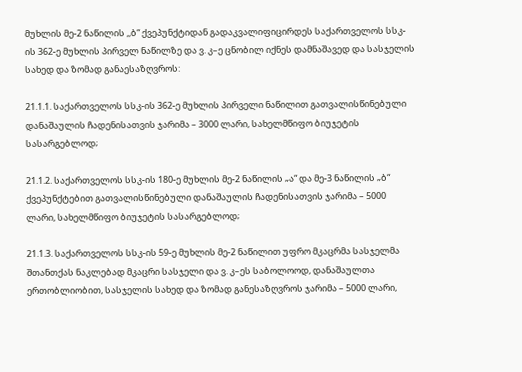მუხლის მე-2 ნაწილის ,,ბ“ ქვეპუნქტიდან გადაკვალიფიცირდეს საქართველოს სსკ-ის 362-ე მუხლის პირველ ნაწილზე და ვ. კ–ე ცნობილ იქნეს დამნაშავედ და სასჯელის სახედ და ზომად განაესაზღვროს:

21.1.1. საქართველოს სსკ-ის 362-ე მუხლის პირველი ნაწილით გათვალისწინებული დანაშაულის ჩადენისათვის ჯარიმა – 3000 ლარი, სახელმწიფო ბიუჯეტის სასარგებლოდ;

21.1.2. საქართველოს სსკ-ის 180-ე მუხლის მე-2 ნაწილის „ა“ და მე-3 ნაწილის „ბ“ ქვეპუნქტებით გათვალისწინებული დანაშაულის ჩადენისათვის ჯარიმა – 5000 ლარი, სახელმწიფო ბიუჯეტის სასარგებლოდ;

21.1.3. საქართველოს სსკ-ის 59-ე მუხლის მე-2 ნაწილით უფრო მკაცრმა სასჯელმა შთანთქას ნაკლებად მკაცრი სასჯელი და ვ. კ–ეს საბოლოოდ, დანაშაულთა ერთობლიობით, სასჯელის სახედ და ზომად განესაზღვროს ჯარიმა – 5000 ლარი,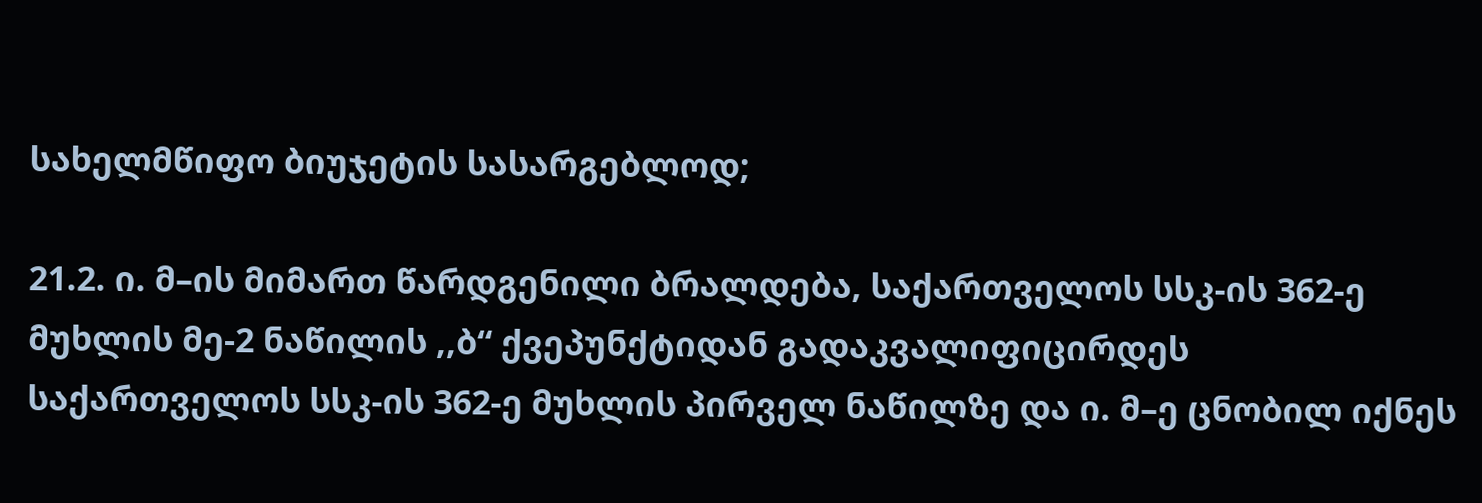სახელმწიფო ბიუჯეტის სასარგებლოდ;

21.2. ი. მ–ის მიმართ წარდგენილი ბრალდება, საქართველოს სსკ-ის 362-ე მუხლის მე-2 ნაწილის ,,ბ“ ქვეპუნქტიდან გადაკვალიფიცირდეს საქართველოს სსკ-ის 362-ე მუხლის პირველ ნაწილზე და ი. მ–ე ცნობილ იქნეს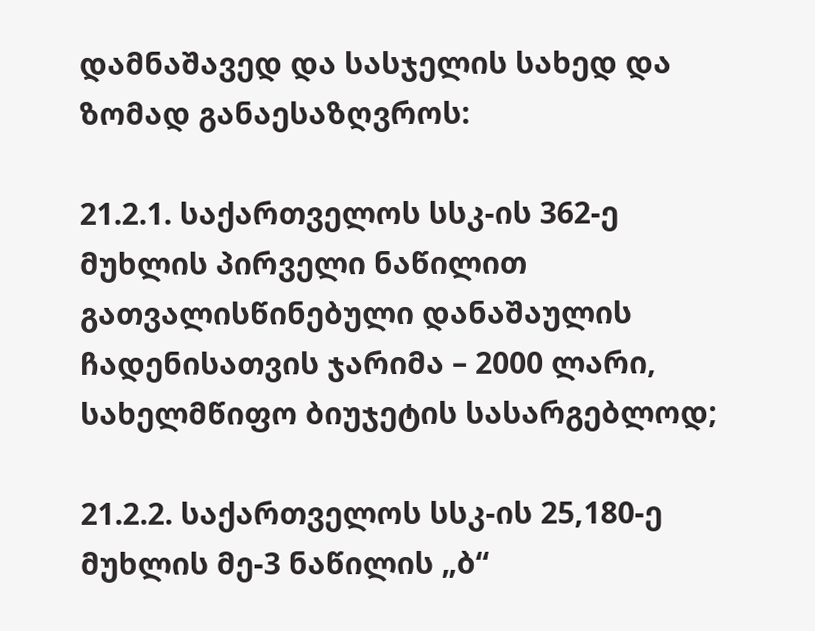დამნაშავედ და სასჯელის სახედ და ზომად განაესაზღვროს:

21.2.1. საქართველოს სსკ-ის 362-ე მუხლის პირველი ნაწილით გათვალისწინებული დანაშაულის ჩადენისათვის ჯარიმა – 2000 ლარი, სახელმწიფო ბიუჯეტის სასარგებლოდ;

21.2.2. საქართველოს სსკ-ის 25,180-ე მუხლის მე-3 ნაწილის „ბ“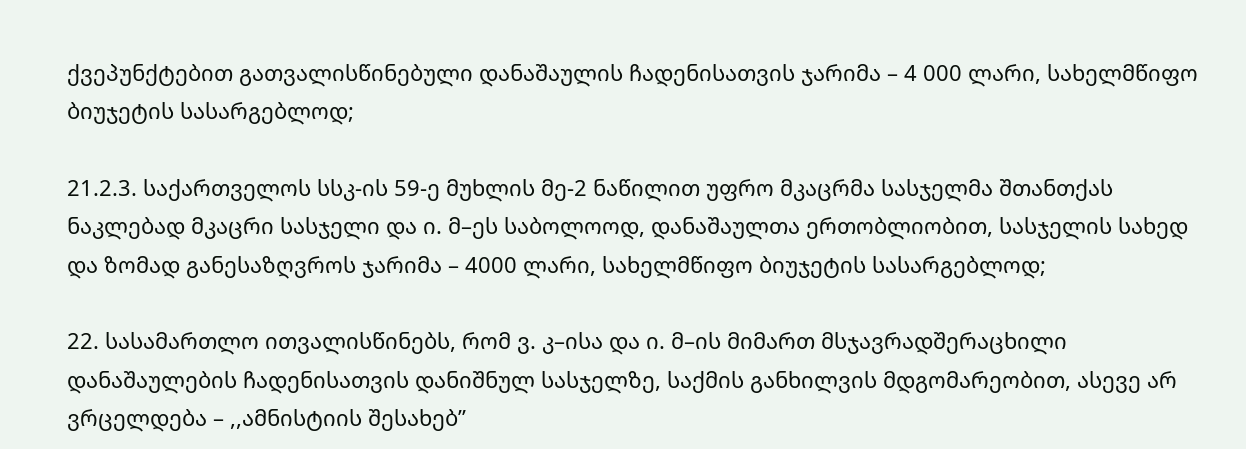ქვეპუნქტებით გათვალისწინებული დანაშაულის ჩადენისათვის ჯარიმა – 4 000 ლარი, სახელმწიფო ბიუჯეტის სასარგებლოდ;

21.2.3. საქართველოს სსკ-ის 59-ე მუხლის მე-2 ნაწილით უფრო მკაცრმა სასჯელმა შთანთქას ნაკლებად მკაცრი სასჯელი და ი. მ–ეს საბოლოოდ, დანაშაულთა ერთობლიობით, სასჯელის სახედ და ზომად განესაზღვროს ჯარიმა – 4000 ლარი, სახელმწიფო ბიუჯეტის სასარგებლოდ;

22. სასამართლო ითვალისწინებს, რომ ვ. კ–ისა და ი. მ–ის მიმართ მსჯავრადშერაცხილი დანაშაულების ჩადენისათვის დანიშნულ სასჯელზე, საქმის განხილვის მდგომარეობით, ასევე არ ვრცელდება – ,,ამნისტიის შესახებ”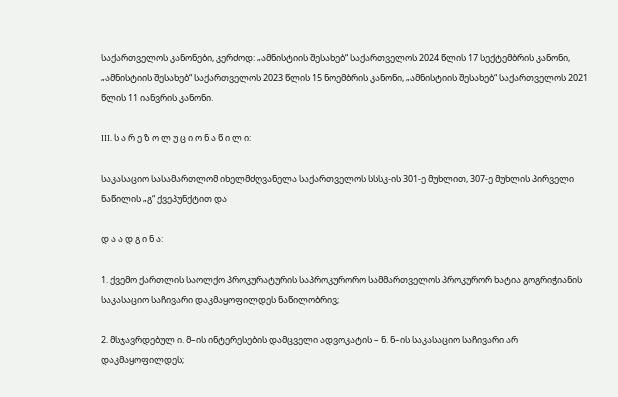საქართველოს კანონები, კერძოდ: „ამნისტიის შესახებ“ საქართველოს 2024 წლის 17 სექტემბრის კანონი, „ამნისტიის შესახებ“ საქართველოს 2023 წლის 15 ნოემბრის კანონი, „ამნისტიის შესახებ“ საქართველოს 2021 წლის 11 იანვრის კანონი.

III. ს ა რ ე ზ ო ლ უ ც ი ო ნ ა წ ი ლ ი:

საკასაციო სასამართლომ იხელმძღვანელა საქართველოს სსსკ-ის 301-ე მუხლით, 307-ე მუხლის პირველი ნაწილის „გ“ ქვეპუნქტით და

დ ა ა დ გ ი ნ ა:

1. ქვემო ქართლის საოლქო პროკურატურის საპროკურორო სამმართველოს პროკურორ ხატია გოგრიჭიანის საკასაციო საჩივარი დაკმაყოფილდეს ნაწილობრივ;

2. მსჯავრდებულ ი. მ–ის ინტერესების დამცველი ადვოკატის – ნ. ნ–ის საკასაციო საჩივარი არ დაკმაყოფილდეს;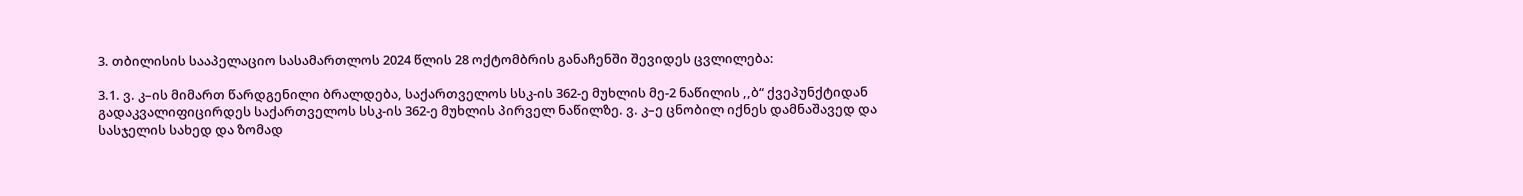3. თბილისის სააპელაციო სასამართლოს 2024 წლის 28 ოქტომბრის განაჩენში შევიდეს ცვლილება:

3.1. ვ. კ–ის მიმართ წარდგენილი ბრალდება, საქართველოს სსკ-ის 362-ე მუხლის მე-2 ნაწილის ,,ბ“ ქვეპუნქტიდან გადაკვალიფიცირდეს საქართველოს სსკ-ის 362-ე მუხლის პირველ ნაწილზე. ვ. კ–ე ცნობილ იქნეს დამნაშავედ და სასჯელის სახედ და ზომად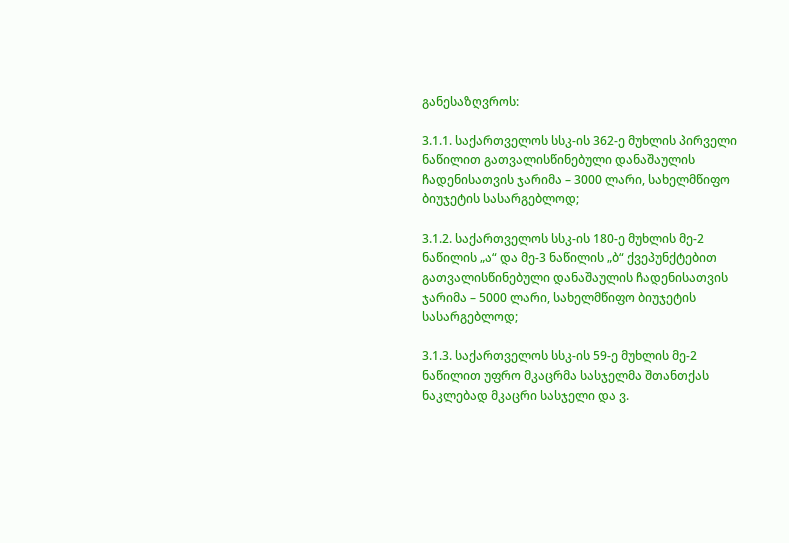განესაზღვროს:

3.1.1. საქართველოს სსკ-ის 362-ე მუხლის პირველი ნაწილით გათვალისწინებული დანაშაულის ჩადენისათვის ჯარიმა – 3000 ლარი, სახელმწიფო ბიუჯეტის სასარგებლოდ;

3.1.2. საქართველოს სსკ-ის 180-ე მუხლის მე-2 ნაწილის „ა“ და მე-3 ნაწილის „ბ“ ქვეპუნქტებით გათვალისწინებული დანაშაულის ჩადენისათვის ჯარიმა – 5000 ლარი, სახელმწიფო ბიუჯეტის სასარგებლოდ;

3.1.3. საქართველოს სსკ-ის 59-ე მუხლის მე-2 ნაწილით უფრო მკაცრმა სასჯელმა შთანთქას ნაკლებად მკაცრი სასჯელი და ვ.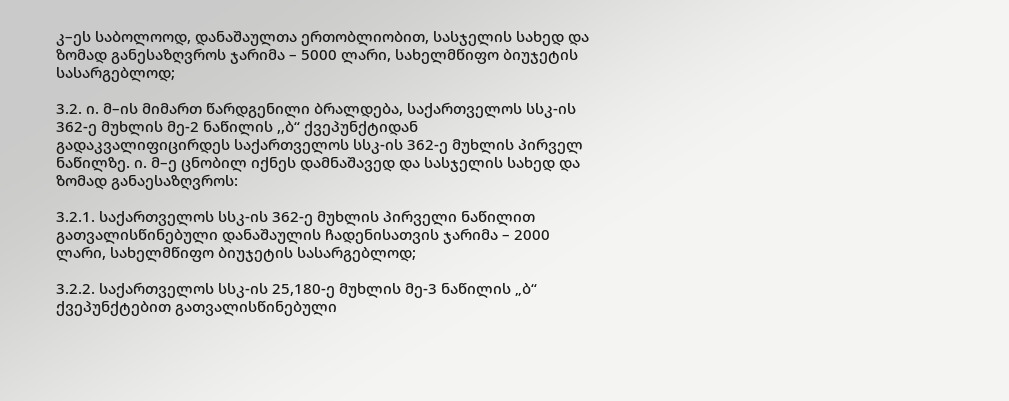კ–ეს საბოლოოდ, დანაშაულთა ერთობლიობით, სასჯელის სახედ და ზომად განესაზღვროს ჯარიმა – 5000 ლარი, სახელმწიფო ბიუჯეტის სასარგებლოდ;

3.2. ი. მ–ის მიმართ წარდგენილი ბრალდება, საქართველოს სსკ-ის 362-ე მუხლის მე-2 ნაწილის ,,ბ“ ქვეპუნქტიდან გადაკვალიფიცირდეს საქართველოს სსკ-ის 362-ე მუხლის პირველ ნაწილზე. ი. მ–ე ცნობილ იქნეს დამნაშავედ და სასჯელის სახედ და ზომად განაესაზღვროს:

3.2.1. საქართველოს სსკ-ის 362-ე მუხლის პირველი ნაწილით გათვალისწინებული დანაშაულის ჩადენისათვის ჯარიმა – 2000 ლარი, სახელმწიფო ბიუჯეტის სასარგებლოდ;

3.2.2. საქართველოს სსკ-ის 25,180-ე მუხლის მე-3 ნაწილის „ბ“ ქვეპუნქტებით გათვალისწინებული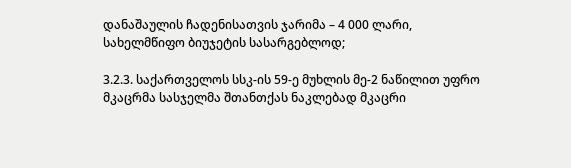დანაშაულის ჩადენისათვის ჯარიმა – 4 000 ლარი, სახელმწიფო ბიუჯეტის სასარგებლოდ;

3.2.3. საქართველოს სსკ-ის 59-ე მუხლის მე-2 ნაწილით უფრო მკაცრმა სასჯელმა შთანთქას ნაკლებად მკაცრი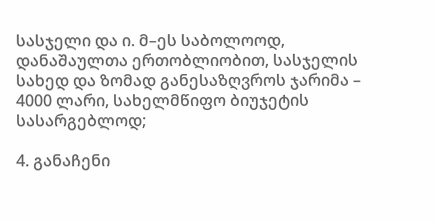სასჯელი და ი. მ–ეს საბოლოოდ, დანაშაულთა ერთობლიობით, სასჯელის სახედ და ზომად განესაზღვროს ჯარიმა – 4000 ლარი, სახელმწიფო ბიუჯეტის სასარგებლოდ;

4. განაჩენი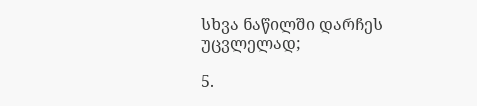სხვა ნაწილში დარჩეს უცვლელად;

5.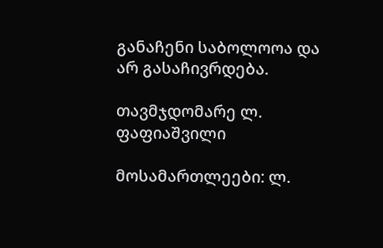განაჩენი საბოლოოა და არ გასაჩივრდება.

თავმჯდომარე ლ. ფაფიაშვილი

მოსამართლეები: ლ.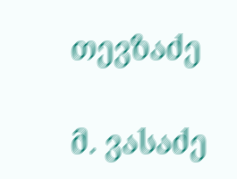თევზაძე

მ. ვასაძე